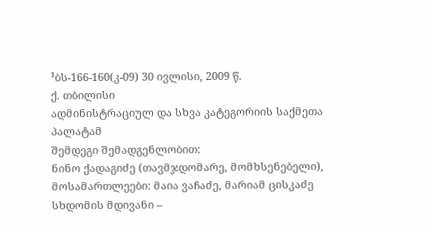¹ბს-166-160(კ-09) 30 ივლისი, 2009 წ.
ქ. თბილისი
ადმინისტრაციულ და სხვა კატეგორიის საქმეთა პალატამ
შემდეგი შემადგენლობით:
ნინო ქადაგიძე (თავმჯდომარე, მომხსენებელი),
მოსამართლეები: მაია ვაჩაძე, მარიამ ცისკაძე
სხდომის მდივანი –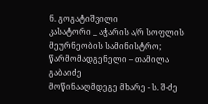ნ. გოგატიშვილი
კასატორი _ აჭარის ა/რ სოფლის მეურნეობის სამინისტრო; წარმომადგენელი – თამილა გაბაიძე
მოწინააღმდეგე მხარე - ს. შ-ძე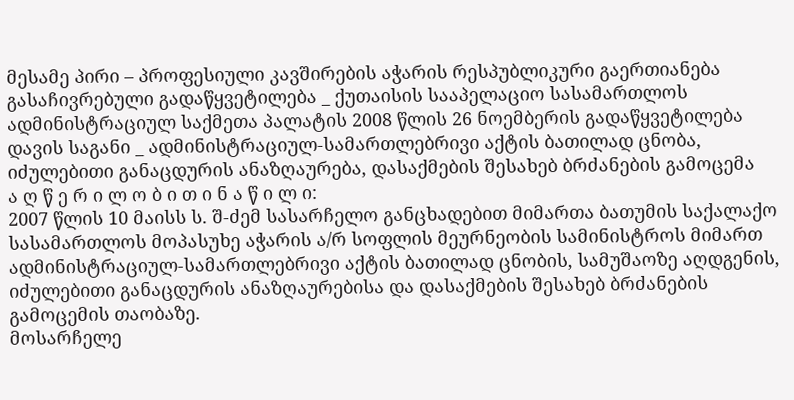მესამე პირი – პროფესიული კავშირების აჭარის რესპუბლიკური გაერთიანება
გასაჩივრებული გადაწყვეტილება _ ქუთაისის სააპელაციო სასამართლოს ადმინისტრაციულ საქმეთა პალატის 2008 წლის 26 ნოემბერის გადაწყვეტილება
დავის საგანი _ ადმინისტრაციულ-სამართლებრივი აქტის ბათილად ცნობა, იძულებითი განაცდურის ანაზღაურება, დასაქმების შესახებ ბრძანების გამოცემა
ა ღ წ ე რ ი ლ ო ბ ი თ ი ნ ა წ ი ლ ი:
2007 წლის 10 მაისს ს. შ-ძემ სასარჩელო განცხადებით მიმართა ბათუმის საქალაქო სასამართლოს მოპასუხე აჭარის ა/რ სოფლის მეურნეობის სამინისტროს მიმართ ადმინისტრაციულ-სამართლებრივი აქტის ბათილად ცნობის, სამუშაოზე აღდგენის, იძულებითი განაცდურის ანაზღაურებისა და დასაქმების შესახებ ბრძანების გამოცემის თაობაზე.
მოსარჩელე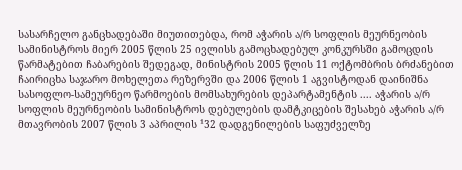სასარჩელო განცხადებაში მიუთითებდა, რომ აჭარის ა/რ სოფლის მეურნეობის სამინისტროს მიერ 2005 წლის 25 ივლისს გამოცხადებულ კონკურსში გამოცდის წარმატებით ჩაბარების შედეგად, მინისტრის 2005 წლის 11 ოქტომბრის ბრძანებით ჩაირიცხა საჯარო მოხელეთა რეზერვში და 2006 წლის 1 აგვისტოდან დაინიშნა სასოფლო-სამეურნეო წარმოების მომსახურების დეპარტამენტის .... აჭარის ა/რ სოფლის მეურნეობის სამინისტროს დებულების დამტკიცების შესახებ აჭარის ა/რ მთავრობის 2007 წლის 3 აპრილის ¹32 დადგენილების საფუძველზე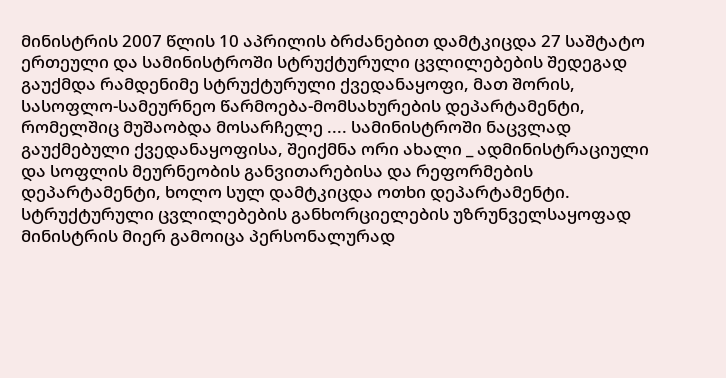მინისტრის 2007 წლის 10 აპრილის ბრძანებით დამტკიცდა 27 საშტატო ერთეული და სამინისტროში სტრუქტურული ცვლილებების შედეგად გაუქმდა რამდენიმე სტრუქტურული ქვედანაყოფი, მათ შორის, სასოფლო-სამეურნეო წარმოება-მომსახურების დეპარტამენტი, რომელშიც მუშაობდა მოსარჩელე .... სამინისტროში ნაცვლად გაუქმებული ქვედანაყოფისა, შეიქმნა ორი ახალი _ ადმინისტრაციული და სოფლის მეურნეობის განვითარებისა და რეფორმების დეპარტამენტი, ხოლო სულ დამტკიცდა ოთხი დეპარტამენტი. სტრუქტურული ცვლილებების განხორციელების უზრუნველსაყოფად მინისტრის მიერ გამოიცა პერსონალურად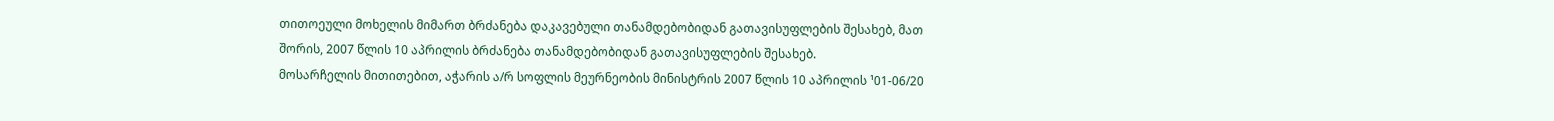თითოეული მოხელის მიმართ ბრძანება დაკავებული თანამდებობიდან გათავისუფლების შესახებ, მათ შორის, 2007 წლის 10 აპრილის ბრძანება თანამდებობიდან გათავისუფლების შესახებ.
მოსარჩელის მითითებით, აჭარის ა/რ სოფლის მეურნეობის მინისტრის 2007 წლის 10 აპრილის ¹01-06/20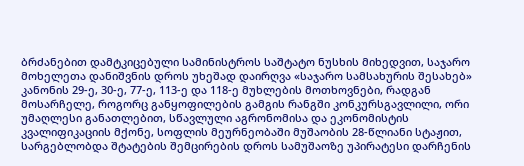ბრძანებით დამტკიცებული სამინისტროს საშტატო ნუსხის მიხედვით, საჯარო მოხელეთა დანიშვნის დროს უხეშად დაირღვა «საჯარო სამსახურის შესახებ» კანონის 29-ე, 30-ე, 77-ე, 113-ე და 118-ე მუხლების მოთხოვნები, რადგან მოსარჩელე, როგორც განყოფილების გამგის რანგში კონკურსგავლილი, ორი უმაღლესი განათლებით, სწავლული აგრონომისა და ეკონომისტის კვალიფიკაციის მქონე, სოფლის მეურნეობაში მუშაობის 28-წლიანი სტაჟით, სარგებლობდა შტატების შემცირების დროს სამუშაოზე უპირატესი დარჩენის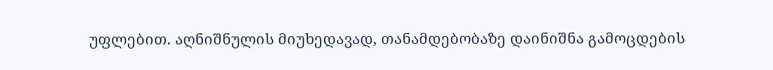უფლებით. აღნიშნულის მიუხედავად, თანამდებობაზე დაინიშნა გამოცდების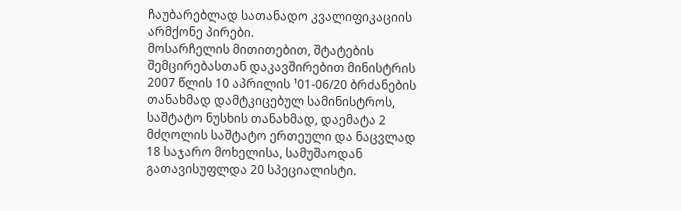ჩაუბარებლად სათანადო კვალიფიკაციის არმქონე პირები.
მოსარჩელის მითითებით, შტატების შემცირებასთან დაკავშირებით მინისტრის 2007 წლის 10 აპრილის ¹01-06/20 ბრძანების თანახმად დამტკიცებულ სამინისტროს, საშტატო ნუსხის თანახმად, დაემატა 2 მძღოლის საშტატო ერთეული და ნაცვლად 18 საჯარო მოხელისა, სამუშაოდან გათავისუფლდა 20 სპეციალისტი.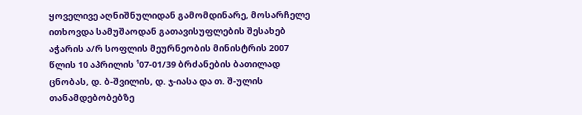ყოველივე აღნიშნულიდან გამომდინარე, მოსარჩელე ითხოვდა სამუშაოდან გათავისუფლების შესახებ აჭარის ა/რ სოფლის მეურნეობის მინისტრის 2007 წლის 10 აპრილის ¹07-01/39 ბრძანების ბათილად ცნობას, დ. ბ-შვილის, დ. ჯ-იასა და თ. შ-ულის თანამდებობებზე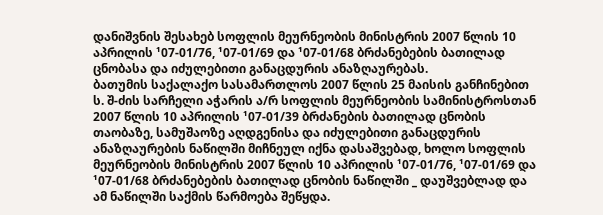დანიშვნის შესახებ სოფლის მეურნეობის მინისტრის 2007 წლის 10 აპრილის ¹07-01/76, ¹07-01/69 და ¹07-01/68 ბრძანებების ბათილად ცნობასა და იძულებითი განაცდურის ანაზღაურებას.
ბათუმის საქალაქო სასამართლოს 2007 წლის 25 მაისის განჩინებით ს. შ-ძის სარჩელი აჭარის ა/რ სოფლის მეურნეობის სამინისტროსთან 2007 წლის 10 აპრილის ¹07-01/39 ბრძანების ბათილად ცნობის თაობაზე, სამუშაოზე აღდგენისა და იძულებითი განაცდურის ანაზღაურების ნაწილში მიჩნეულ იქნა დასაშვებად, ხოლო სოფლის მეურნეობის მინისტრის 2007 წლის 10 აპრილის ¹07-01/76, ¹07-01/69 და ¹07-01/68 ბრძანებების ბათილად ცნობის ნაწილში _ დაუშვებლად და ამ ნაწილში საქმის წარმოება შეწყდა.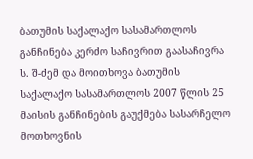ბათუმის საქალაქო სასამართლოს განჩინება კერძო საჩივრით გაასაჩივრა ს. შ-ძემ და მოითხოვა ბათუმის საქალაქო სასამართლოს 2007 წლის 25 მაისის განჩინების გაუქმება სასარჩელო მოთხოვნის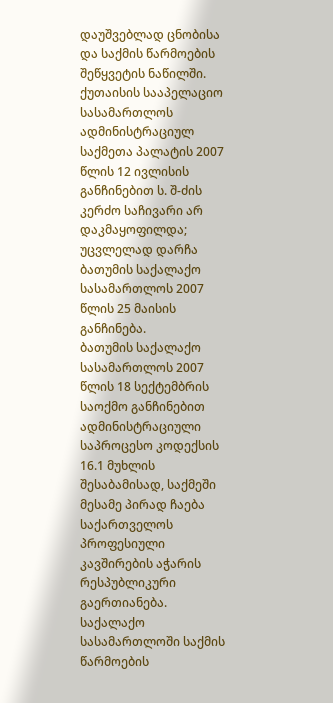დაუშვებლად ცნობისა და საქმის წარმოების შეწყვეტის ნაწილში.
ქუთაისის სააპელაციო სასამართლოს ადმინისტრაციულ საქმეთა პალატის 2007 წლის 12 ივლისის განჩინებით ს. შ-ძის კერძო საჩივარი არ დაკმაყოფილდა; უცვლელად დარჩა ბათუმის საქალაქო სასამართლოს 2007 წლის 25 მაისის განჩინება.
ბათუმის საქალაქო სასამართლოს 2007 წლის 18 სექტემბრის საოქმო განჩინებით ადმინისტრაციული საპროცესო კოდექსის 16.1 მუხლის შესაბამისად, საქმეში მესამე პირად ჩაება საქართველოს პროფესიული კავშირების აჭარის რესპუბლიკური გაერთიანება.
საქალაქო სასამართლოში საქმის წარმოების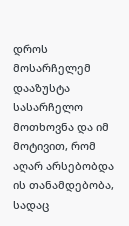დროს მოსარჩელემ დააზუსტა სასარჩელო მოთხოვნა და იმ მოტივით, რომ აღარ არსებობდა ის თანამდებობა, სადაც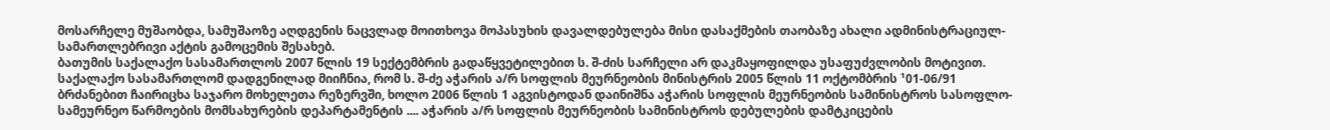მოსარჩელე მუშაობდა, სამუშაოზე აღდგენის ნაცვლად მოითხოვა მოპასუხის დავალდებულება მისი დასაქმების თაობაზე ახალი ადმინისტრაციულ-სამართლებრივი აქტის გამოცემის შესახებ.
ბათუმის საქალაქო სასამართლოს 2007 წლის 19 სექტემბრის გადაწყვეტილებით ს. შ-ძის სარჩელი არ დაკმაყოფილდა უსაფუძვლობის მოტივით.
საქალაქო სასამართლომ დადგენილად მიიჩნია, რომ ს. შ-ძე აჭარის ა/რ სოფლის მეურნეობის მინისტრის 2005 წლის 11 ოქტომბრის ¹01-06/91 ბრძანებით ჩაირიცხა საჯარო მოხელეთა რეზერვში, ხოლო 2006 წლის 1 აგვისტოდან დაინიშნა აჭარის სოფლის მეურნეობის სამინისტროს სასოფლო-სამეურნეო წარმოების მომსახურების დეპარტამენტის .... აჭარის ა/რ სოფლის მეურნეობის სამინისტროს დებულების დამტკიცების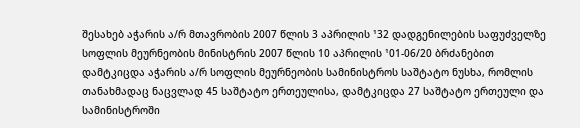შესახებ აჭარის ა/რ მთავრობის 2007 წლის 3 აპრილის ¹32 დადგენილების საფუძველზე სოფლის მეურნეობის მინისტრის 2007 წლის 10 აპრილის ¹01-06/20 ბრძანებით დამტკიცდა აჭარის ა/რ სოფლის მეურნეობის სამინისტროს საშტატო ნუსხა, რომლის თანახმადაც ნაცვლად 45 საშტატო ერთეულისა, დამტკიცდა 27 საშტატო ერთეული და სამინისტროში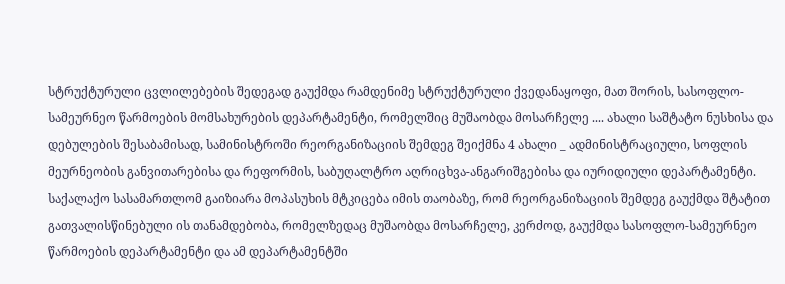სტრუქტურული ცვლილებების შედეგად გაუქმდა რამდენიმე სტრუქტურული ქვედანაყოფი, მათ შორის, სასოფლო-სამეურნეო წარმოების მომსახურების დეპარტამენტი, რომელშიც მუშაობდა მოსარჩელე .... ახალი საშტატო ნუსხისა და დებულების შესაბამისად, სამინისტროში რეორგანიზაციის შემდეგ შეიქმნა 4 ახალი _ ადმინისტრაციული, სოფლის მეურნეობის განვითარებისა და რეფორმის, საბუღალტრო აღრიცხვა-ანგარიშგებისა და იურიდიული დეპარტამენტი.
საქალაქო სასამართლომ გაიზიარა მოპასუხის მტკიცება იმის თაობაზე, რომ რეორგანიზაციის შემდეგ გაუქმდა შტატით გათვალისწინებული ის თანამდებობა, რომელზედაც მუშაობდა მოსარჩელე, კერძოდ, გაუქმდა სასოფლო-სამეურნეო წარმოების დეპარტამენტი და ამ დეპარტამენტში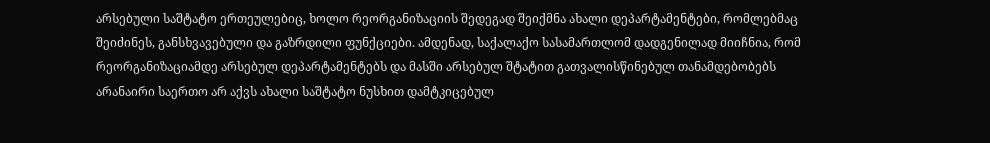არსებული საშტატო ერთეულებიც, ხოლო რეორგანიზაციის შედეგად შეიქმნა ახალი დეპარტამენტები, რომლებმაც შეიძინეს, განსხვავებული და გაზრდილი ფუნქციები. ამდენად, საქალაქო სასამართლომ დადგენილად მიიჩნია, რომ რეორგანიზაციამდე არსებულ დეპარტამენტებს და მასში არსებულ შტატით გათვალისწინებულ თანამდებობებს არანაირი საერთო არ აქვს ახალი საშტატო ნუსხით დამტკიცებულ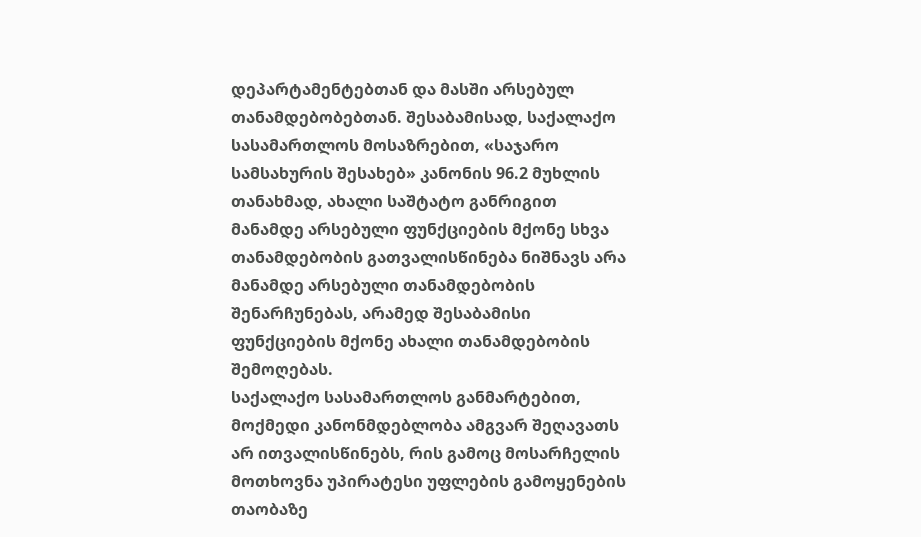დეპარტამენტებთან და მასში არსებულ თანამდებობებთან. შესაბამისად, საქალაქო სასამართლოს მოსაზრებით, «საჯარო სამსახურის შესახებ» კანონის 96.2 მუხლის თანახმად, ახალი საშტატო განრიგით მანამდე არსებული ფუნქციების მქონე სხვა თანამდებობის გათვალისწინება ნიშნავს არა მანამდე არსებული თანამდებობის შენარჩუნებას, არამედ შესაბამისი ფუნქციების მქონე ახალი თანამდებობის შემოღებას.
საქალაქო სასამართლოს განმარტებით, მოქმედი კანონმდებლობა ამგვარ შეღავათს არ ითვალისწინებს, რის გამოც მოსარჩელის მოთხოვნა უპირატესი უფლების გამოყენების თაობაზე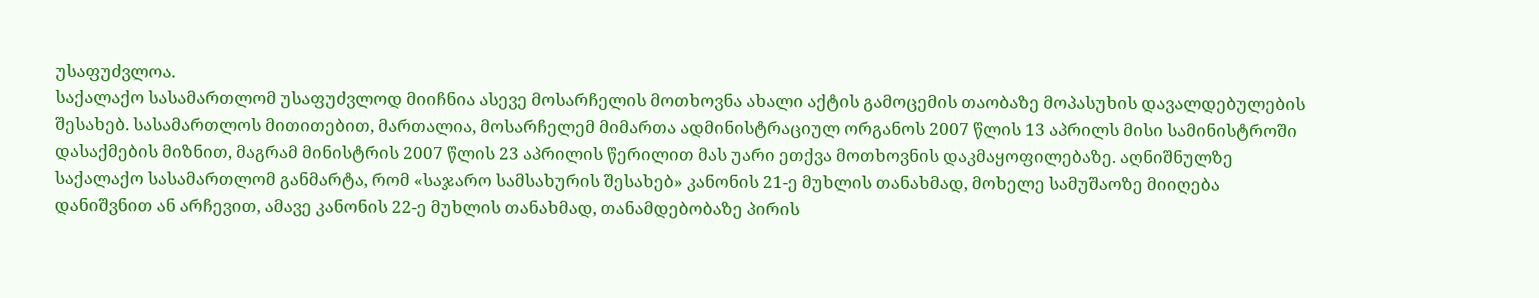უსაფუძვლოა.
საქალაქო სასამართლომ უსაფუძვლოდ მიიჩნია ასევე მოსარჩელის მოთხოვნა ახალი აქტის გამოცემის თაობაზე მოპასუხის დავალდებულების შესახებ. სასამართლოს მითითებით, მართალია, მოსარჩელემ მიმართა ადმინისტრაციულ ორგანოს 2007 წლის 13 აპრილს მისი სამინისტროში დასაქმების მიზნით, მაგრამ მინისტრის 2007 წლის 23 აპრილის წერილით მას უარი ეთქვა მოთხოვნის დაკმაყოფილებაზე. აღნიშნულზე საქალაქო სასამართლომ განმარტა, რომ «საჯარო სამსახურის შესახებ» კანონის 21-ე მუხლის თანახმად, მოხელე სამუშაოზე მიიღება დანიშვნით ან არჩევით, ამავე კანონის 22-ე მუხლის თანახმად, თანამდებობაზე პირის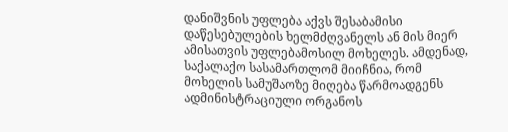დანიშვნის უფლება აქვს შესაბამისი დაწესებულების ხელმძღვანელს ან მის მიერ ამისათვის უფლებამოსილ მოხელეს. ამდენად, საქალაქო სასამართლომ მიიჩნია, რომ მოხელის სამუშაოზე მიღება წარმოადგენს ადმინისტრაციული ორგანოს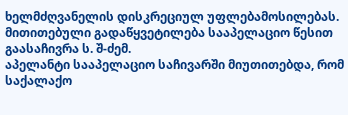ხელმძღვანელის დისკრეციულ უფლებამოსილებას.
მითითებული გადაწყვეტილება სააპელაციო წესით გაასაჩივრა ს. შ-ძემ.
აპელანტი სააპელაციო საჩივარში მიუთითებდა, რომ საქალაქო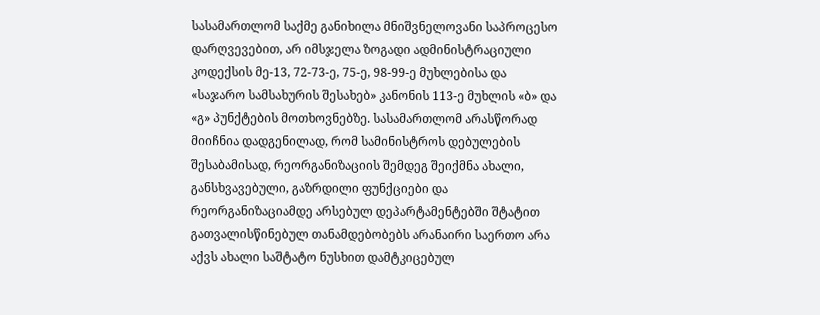სასამართლომ საქმე განიხილა მნიშვნელოვანი საპროცესო დარღვევებით, არ იმსჯელა ზოგადი ადმინისტრაციული კოდექსის მე-13, 72-73-ე, 75-ე, 98-99-ე მუხლებისა და «საჯარო სამსახურის შესახებ» კანონის 113-ე მუხლის «ბ» და «გ» პუნქტების მოთხოვნებზე. სასამართლომ არასწორად მიიჩნია დადგენილად, რომ სამინისტროს დებულების შესაბამისად, რეორგანიზაციის შემდეგ შეიქმნა ახალი, განსხვავებული, გაზრდილი ფუნქციები და რეორგანიზაციამდე არსებულ დეპარტამენტებში შტატით გათვალისწინებულ თანამდებობებს არანაირი საერთო არა აქვს ახალი საშტატო ნუსხით დამტკიცებულ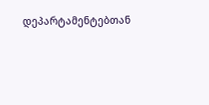დეპარტამენტებთან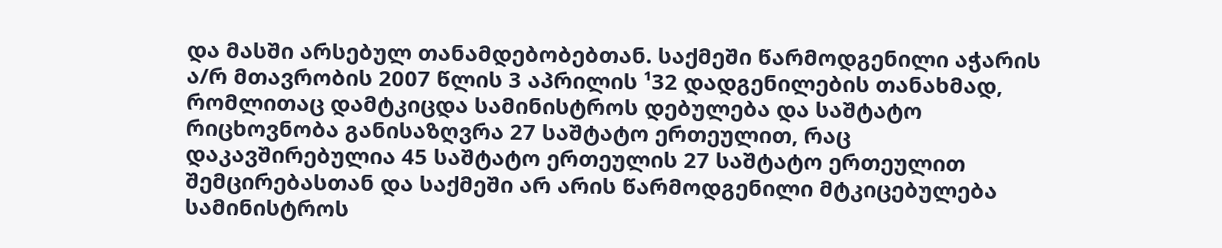და მასში არსებულ თანამდებობებთან. საქმეში წარმოდგენილი აჭარის ა/რ მთავრობის 2007 წლის 3 აპრილის ¹32 დადგენილების თანახმად, რომლითაც დამტკიცდა სამინისტროს დებულება და საშტატო რიცხოვნობა განისაზღვრა 27 საშტატო ერთეულით, რაც დაკავშირებულია 45 საშტატო ერთეულის 27 საშტატო ერთეულით შემცირებასთან და საქმეში არ არის წარმოდგენილი მტკიცებულება სამინისტროს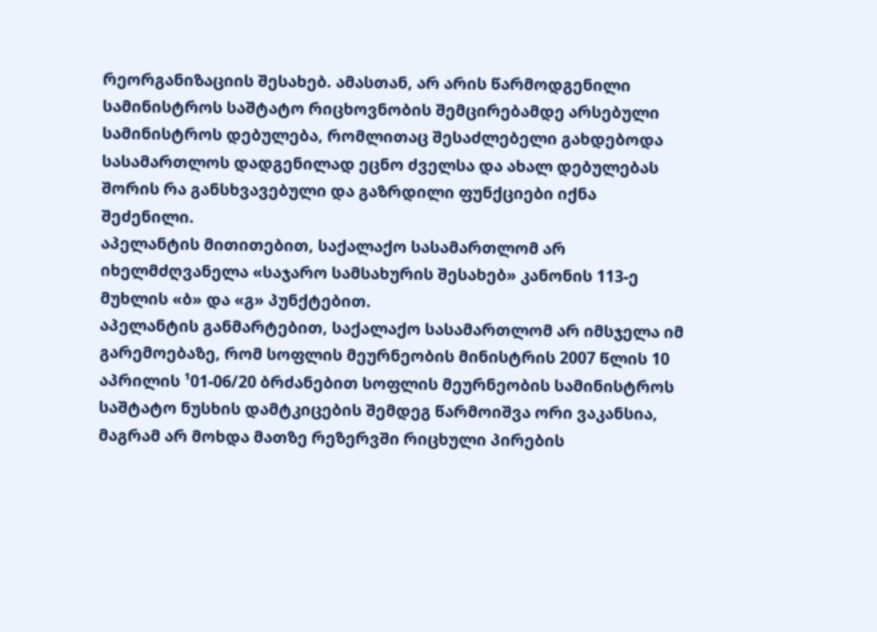რეორგანიზაციის შესახებ. ამასთან, არ არის წარმოდგენილი სამინისტროს საშტატო რიცხოვნობის შემცირებამდე არსებული სამინისტროს დებულება, რომლითაც შესაძლებელი გახდებოდა სასამართლოს დადგენილად ეცნო ძველსა და ახალ დებულებას შორის რა განსხვავებული და გაზრდილი ფუნქციები იქნა შეძენილი.
აპელანტის მითითებით, საქალაქო სასამართლომ არ იხელმძღვანელა «საჯარო სამსახურის შესახებ» კანონის 113-ე მუხლის «ბ» და «გ» პუნქტებით.
აპელანტის განმარტებით, საქალაქო სასამართლომ არ იმსჯელა იმ გარემოებაზე, რომ სოფლის მეურნეობის მინისტრის 2007 წლის 10 აპრილის ¹01-06/20 ბრძანებით სოფლის მეურნეობის სამინისტროს საშტატო ნუსხის დამტკიცების შემდეგ წარმოიშვა ორი ვაკანსია, მაგრამ არ მოხდა მათზე რეზერვში რიცხული პირების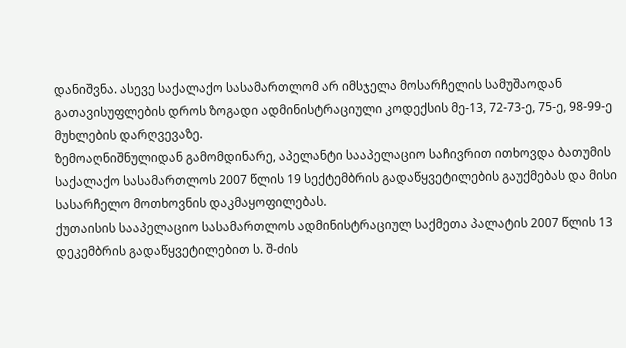დანიშვნა. ასევე საქალაქო სასამართლომ არ იმსჯელა მოსარჩელის სამუშაოდან გათავისუფლების დროს ზოგადი ადმინისტრაციული კოდექსის მე-13, 72-73-ე, 75-ე, 98-99-ე მუხლების დარღვევაზე.
ზემოაღნიშნულიდან გამომდინარე, აპელანტი სააპელაციო საჩივრით ითხოვდა ბათუმის საქალაქო სასამართლოს 2007 წლის 19 სექტემბრის გადაწყვეტილების გაუქმებას და მისი სასარჩელო მოთხოვნის დაკმაყოფილებას.
ქუთაისის სააპელაციო სასამართლოს ადმინისტრაციულ საქმეთა პალატის 2007 წლის 13 დეკემბრის გადაწყვეტილებით ს. შ-ძის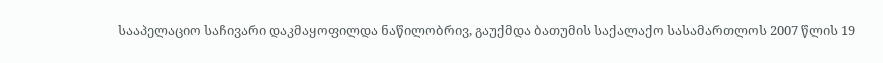სააპელაციო საჩივარი დაკმაყოფილდა ნაწილობრივ, გაუქმდა ბათუმის საქალაქო სასამართლოს 2007 წლის 19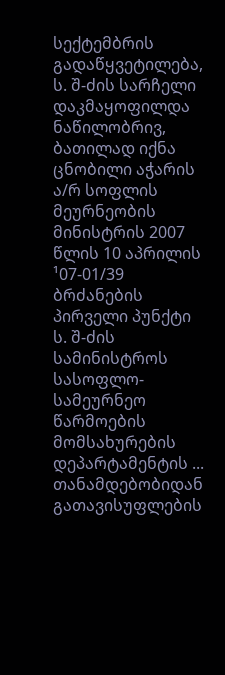სექტემბრის გადაწყვეტილება, ს. შ-ძის სარჩელი დაკმაყოფილდა ნაწილობრივ, ბათილად იქნა ცნობილი აჭარის ა/რ სოფლის მეურნეობის მინისტრის 2007 წლის 10 აპრილის ¹07-01/39 ბრძანების პირველი პუნქტი ს. შ-ძის სამინისტროს სასოფლო-სამეურნეო წარმოების მომსახურების დეპარტამენტის ... თანამდებობიდან გათავისუფლების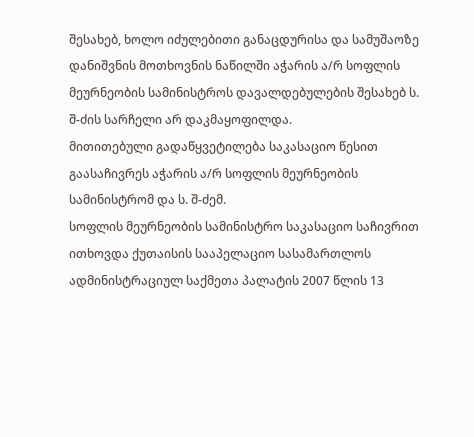შესახებ, ხოლო იძულებითი განაცდურისა და სამუშაოზე დანიშვნის მოთხოვნის ნაწილში აჭარის ა/რ სოფლის მეურნეობის სამინისტროს დავალდებულების შესახებ ს. შ-ძის სარჩელი არ დაკმაყოფილდა.
მითითებული გადაწყვეტილება საკასაციო წესით გაასაჩივრეს აჭარის ა/რ სოფლის მეურნეობის სამინისტრომ და ს. შ-ძემ.
სოფლის მეურნეობის სამინისტრო საკასაციო საჩივრით ითხოვდა ქუთაისის სააპელაციო სასამართლოს ადმინისტრაციულ საქმეთა პალატის 2007 წლის 13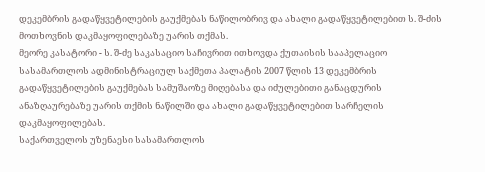დეკემბრის გადაწყვეტილების გაუქმებას ნაწილობრივ და ახალი გადაწყვეტილებით ს. შ-ძის მოთხოვნის დაკმაყოფილებაზე უარის თქმას.
მეორე კასატორი - ს. შ-ძე საკასაციო საჩივრით ითხოვდა ქუთაისის სააპელაციო სასამართლოს ადმინისტრაციულ საქმეთა პალატის 2007 წლის 13 დეკემბრის გადაწყვეტილების გაუქმებას სამუშაოზე მიღებასა და იძულებითი განაცდურის ანაზღაურებაზე უარის თქმის ნაწილში და ახალი გადაწყვეტილებით სარჩელის დაკმაყოფილებას.
საქართველოს უზენაესი სასამართლოს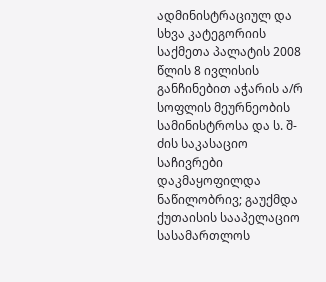ადმინისტრაციულ და სხვა კატეგორიის საქმეთა პალატის 2008 წლის 8 ივლისის განჩინებით აჭარის ა/რ სოფლის მეურნეობის სამინისტროსა და ს. შ-ძის საკასაციო საჩივრები დაკმაყოფილდა ნაწილობრივ; გაუქმდა ქუთაისის სააპელაციო სასამართლოს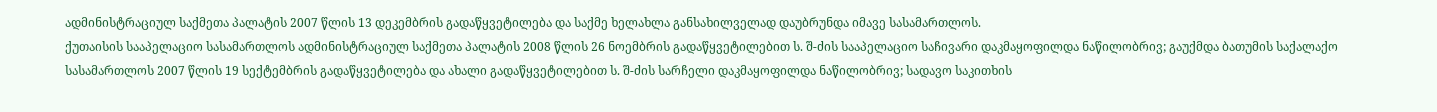ადმინისტრაციულ საქმეთა პალატის 2007 წლის 13 დეკემბრის გადაწყვეტილება და საქმე ხელახლა განსახილველად დაუბრუნდა იმავე სასამართლოს.
ქუთაისის სააპელაციო სასამართლოს ადმინისტრაციულ საქმეთა პალატის 2008 წლის 26 ნოემბრის გადაწყვეტილებით ს. შ-ძის სააპელაციო საჩივარი დაკმაყოფილდა ნაწილობრივ; გაუქმდა ბათუმის საქალაქო სასამართლოს 2007 წლის 19 სექტემბრის გადაწყვეტილება და ახალი გადაწყვეტილებით ს. შ-ძის სარჩელი დაკმაყოფილდა ნაწილობრივ; სადავო საკითხის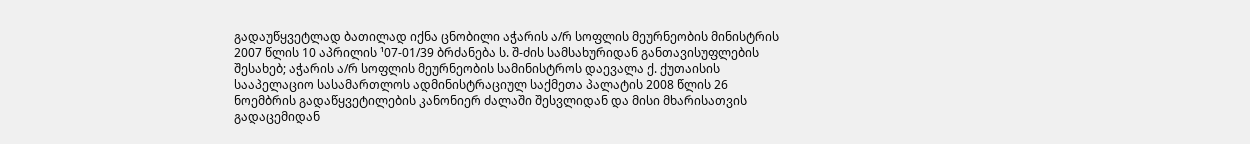გადაუწყვეტლად ბათილად იქნა ცნობილი აჭარის ა/რ სოფლის მეურნეობის მინისტრის 2007 წლის 10 აპრილის ¹07-01/39 ბრძანება ს. შ-ძის სამსახურიდან განთავისუფლების შესახებ; აჭარის ა/რ სოფლის მეურნეობის სამინისტროს დაევალა ქ. ქუთაისის სააპელაციო სასამართლოს ადმინისტრაციულ საქმეთა პალატის 2008 წლის 26 ნოემბრის გადაწყვეტილების კანონიერ ძალაში შესვლიდან და მისი მხარისათვის გადაცემიდან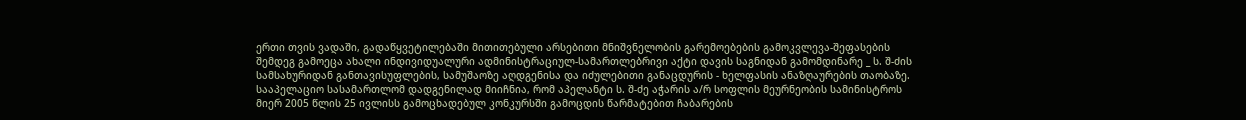ერთი თვის ვადაში, გადაწყვეტილებაში მითითებული არსებითი მნიშვნელობის გარემოებების გამოკვლევა-შეფასების შემდეგ გამოეცა ახალი ინდივიდუალური ადმინისტრაციულ-სამართლებრივი აქტი დავის საგნიდან გამომდინარე _ ს. შ-ძის სამსახურიდან განთავისუფლების, სამუშაოზე აღდგენისა და იძულებითი განაცდურის - ხელფასის ანაზღაურების თაობაზე.
სააპელაციო სასამართლომ დადგენილად მიიჩნია, რომ აპელანტი ს. შ-ძე აჭარის ა/რ სოფლის მეურნეობის სამინისტროს მიერ 2005 წლის 25 ივლისს გამოცხადებულ კონკურსში გამოცდის წარმატებით ჩაბარების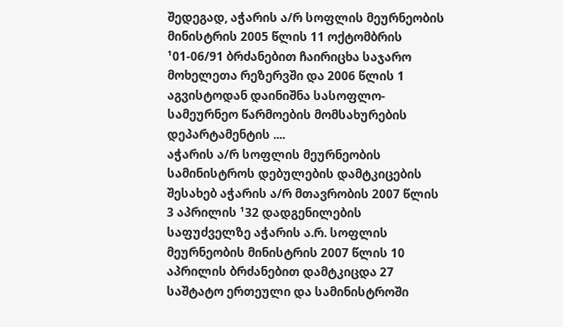შედეგად, აჭარის ა/რ სოფლის მეურნეობის მინისტრის 2005 წლის 11 ოქტომბრის ¹01-06/91 ბრძანებით ჩაირიცხა საჯარო მოხელეთა რეზერვში და 2006 წლის 1 აგვისტოდან დაინიშნა სასოფლო-სამეურნეო წარმოების მომსახურების დეპარტამენტის ....
აჭარის ა/რ სოფლის მეურნეობის სამინისტროს დებულების დამტკიცების შესახებ აჭარის ა/რ მთავრობის 2007 წლის 3 აპრილის ¹32 დადგენილების საფუძველზე აჭარის ა.რ. სოფლის მეურნეობის მინისტრის 2007 წლის 10 აპრილის ბრძანებით დამტკიცდა 27 საშტატო ერთეული და სამინისტროში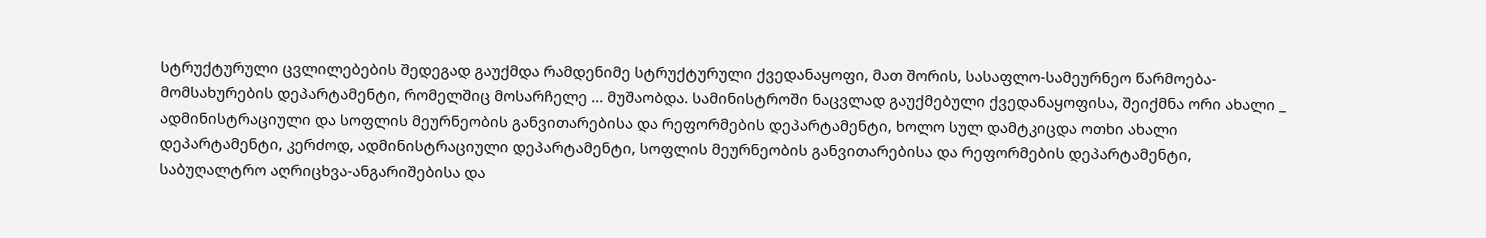სტრუქტურული ცვლილებების შედეგად გაუქმდა რამდენიმე სტრუქტურული ქვედანაყოფი, მათ შორის, სასაფლო-სამეურნეო წარმოება-მომსახურების დეპარტამენტი, რომელშიც მოსარჩელე ... მუშაობდა. სამინისტროში ნაცვლად გაუქმებული ქვედანაყოფისა, შეიქმნა ორი ახალი _ ადმინისტრაციული და სოფლის მეურნეობის განვითარებისა და რეფორმების დეპარტამენტი, ხოლო სულ დამტკიცდა ოთხი ახალი დეპარტამენტი, კერძოდ, ადმინისტრაციული დეპარტამენტი, სოფლის მეურნეობის განვითარებისა და რეფორმების დეპარტამენტი, საბუღალტრო აღრიცხვა-ანგარიშებისა და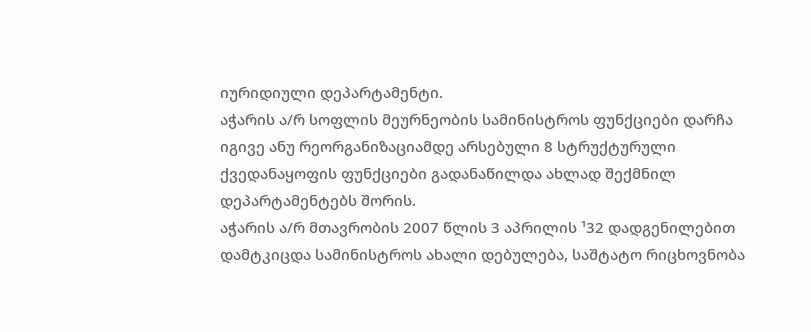იურიდიული დეპარტამენტი.
აჭარის ა/რ სოფლის მეურნეობის სამინისტროს ფუნქციები დარჩა იგივე ანუ რეორგანიზაციამდე არსებული 8 სტრუქტურული ქვედანაყოფის ფუნქციები გადანაწილდა ახლად შექმნილ დეპარტამენტებს შორის.
აჭარის ა/რ მთავრობის 2007 წლის 3 აპრილის ¹32 დადგენილებით დამტკიცდა სამინისტროს ახალი დებულება, საშტატო რიცხოვნობა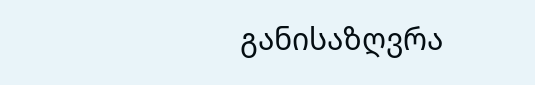განისაზღვრა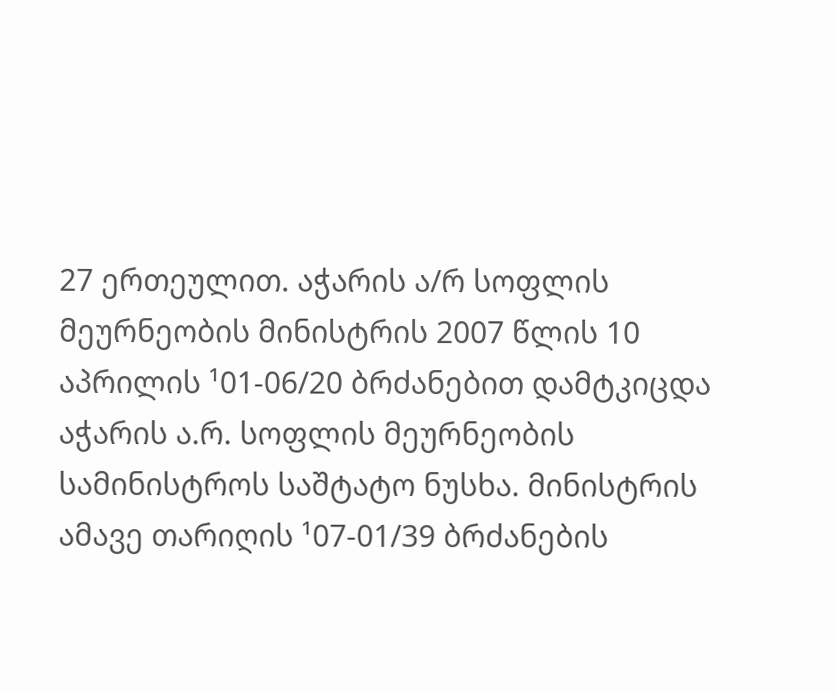27 ერთეულით. აჭარის ა/რ სოფლის მეურნეობის მინისტრის 2007 წლის 10 აპრილის ¹01-06/20 ბრძანებით დამტკიცდა აჭარის ა.რ. სოფლის მეურნეობის სამინისტროს საშტატო ნუსხა. მინისტრის ამავე თარიღის ¹07-01/39 ბრძანების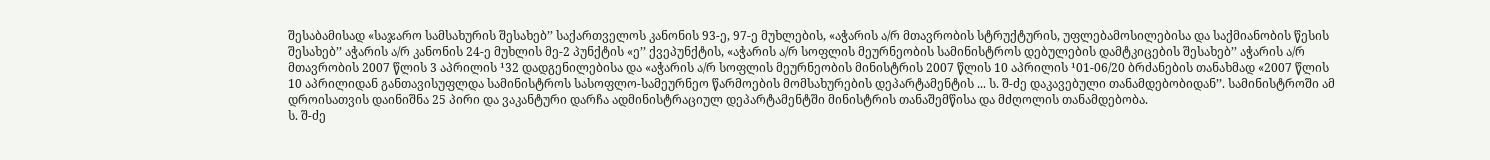შესაბამისად «საჯარო სამსახურის შესახებ’’ საქართველოს კანონის 93-ე, 97-ე მუხლების, «აჭარის ა/რ მთავრობის სტრუქტურის, უფლებამოსილებისა და საქმიანობის წესის შესახებ’’ აჭარის ა/რ კანონის 24-ე მუხლის მე-2 პუნქტის «ე’’ ქვეპუნქტის, «აჭარის ა/რ სოფლის მეურნეობის სამინისტროს დებულების დამტკიცების შესახებ’’ აჭარის ა/რ მთავრობის 2007 წლის 3 აპრილის ¹32 დადგენილებისა და «აჭარის ა/რ სოფლის მეურნეობის მინისტრის 2007 წლის 10 აპრილის ¹01-06/20 ბრძანების თანახმად «2007 წლის 10 აპრილიდან განთავისუფლდა სამინისტროს სასოფლო-სამეურნეო წარმოების მომსახურების დეპარტამენტის ... ს. შ-ძე დაკავებული თანამდებობიდან’’. სამინისტროში ამ დროისათვის დაინიშნა 25 პირი და ვაკანტური დარჩა ადმინისტრაციულ დეპარტამენტში მინისტრის თანაშემწისა და მძღოლის თანამდებობა.
ს. შ-ძე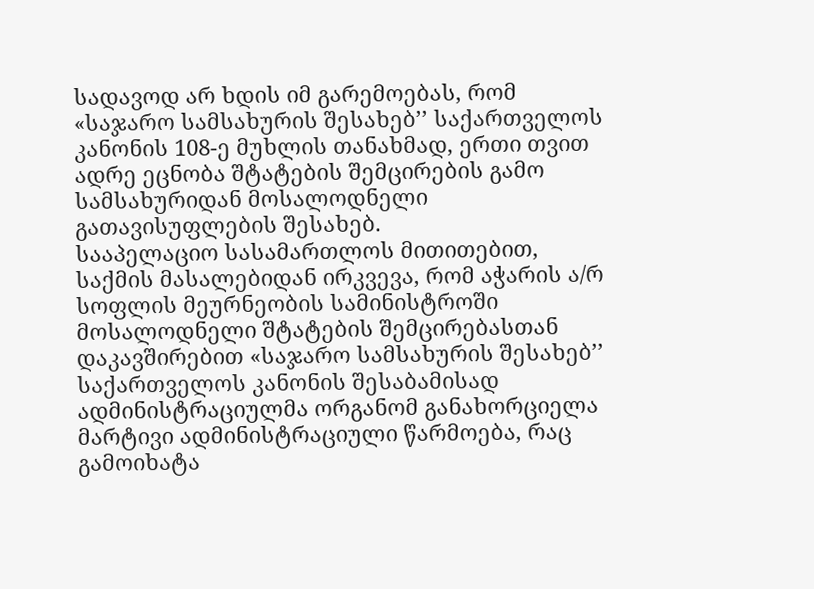სადავოდ არ ხდის იმ გარემოებას, რომ «საჯარო სამსახურის შესახებ’’ საქართველოს კანონის 108-ე მუხლის თანახმად, ერთი თვით ადრე ეცნობა შტატების შემცირების გამო სამსახურიდან მოსალოდნელი გათავისუფლების შესახებ.
სააპელაციო სასამართლოს მითითებით, საქმის მასალებიდან ირკვევა, რომ აჭარის ა/რ სოფლის მეურნეობის სამინისტროში მოსალოდნელი შტატების შემცირებასთან დაკავშირებით «საჯარო სამსახურის შესახებ’’ საქართველოს კანონის შესაბამისად ადმინისტრაციულმა ორგანომ განახორციელა მარტივი ადმინისტრაციული წარმოება, რაც გამოიხატა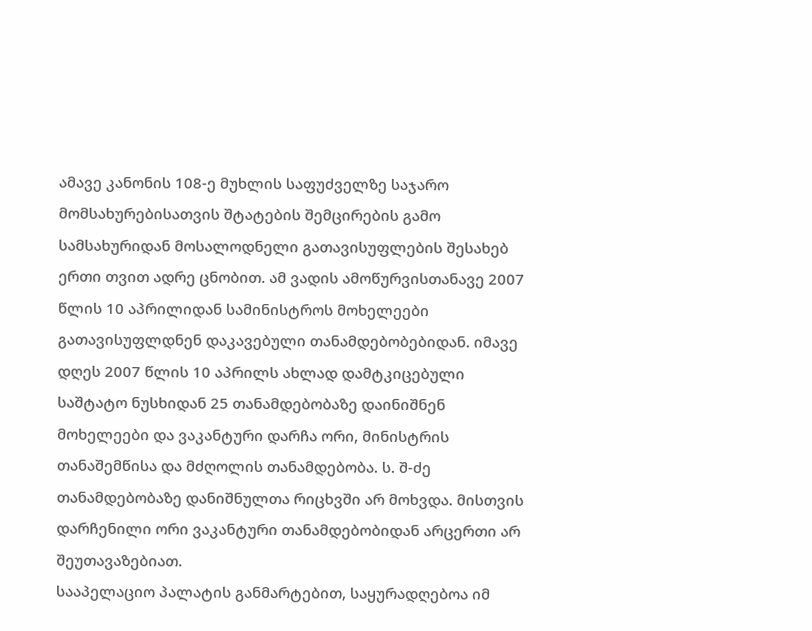ამავე კანონის 108-ე მუხლის საფუძველზე საჯარო მომსახურებისათვის შტატების შემცირების გამო სამსახურიდან მოსალოდნელი გათავისუფლების შესახებ ერთი თვით ადრე ცნობით. ამ ვადის ამოწურვისთანავე 2007 წლის 10 აპრილიდან სამინისტროს მოხელეები გათავისუფლდნენ დაკავებული თანამდებობებიდან. იმავე დღეს 2007 წლის 10 აპრილს ახლად დამტკიცებული საშტატო ნუსხიდან 25 თანამდებობაზე დაინიშნენ მოხელეები და ვაკანტური დარჩა ორი, მინისტრის თანაშემწისა და მძღოლის თანამდებობა. ს. შ-ძე თანამდებობაზე დანიშნულთა რიცხვში არ მოხვდა. მისთვის დარჩენილი ორი ვაკანტური თანამდებობიდან არცერთი არ შეუთავაზებიათ.
სააპელაციო პალატის განმარტებით, საყურადღებოა იმ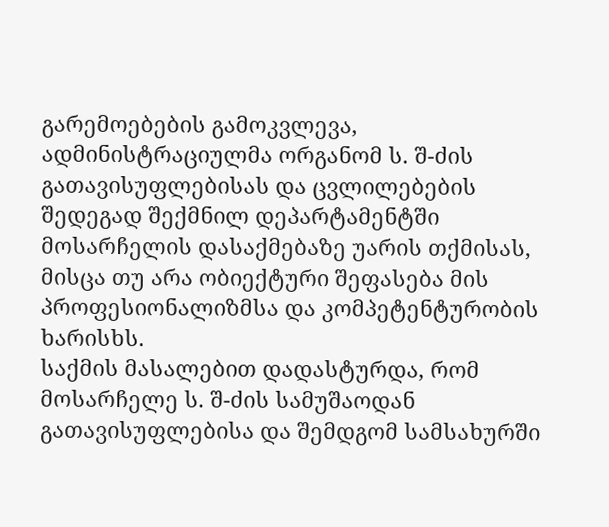გარემოებების გამოკვლევა, ადმინისტრაციულმა ორგანომ ს. შ-ძის გათავისუფლებისას და ცვლილებების შედეგად შექმნილ დეპარტამენტში მოსარჩელის დასაქმებაზე უარის თქმისას, მისცა თუ არა ობიექტური შეფასება მის პროფესიონალიზმსა და კომპეტენტურობის ხარისხს.
საქმის მასალებით დადასტურდა, რომ მოსარჩელე ს. შ-ძის სამუშაოდან გათავისუფლებისა და შემდგომ სამსახურში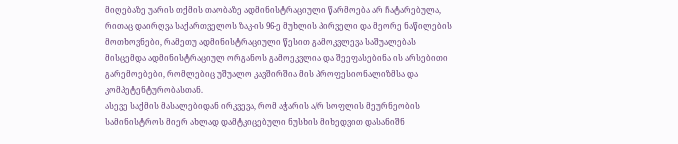მიღებაზე უარის თქმის თაობაზე ადმინისტრაციული წარმოება არ ჩატარებულა, რითაც დაირღვა საქართველოს ზაკ-ის 96-ე მუხლის პირველი და მეორე ნაწილების მოთხოვნები, რამეთუ ადმინისტრაციული წესით გამოკვლევა საშუალებას მისცემდა ადმინისტრაციულ ორგანოს გამოეკვლია და შეეფასებინა ის არსებითი გარემოებები, რომლებიც უშუალო კავშირშია მის პროფესიონალიზმსა და კომპეტენტურობასთან.
ასევე საქმის მასალებიდან ირკვევა, რომ აჭარის ა/რ სოფლის მეურნეობის სამინისტროს მიერ ახლად დამტკიცებული ნუსხის მიხედვით დასანიშნ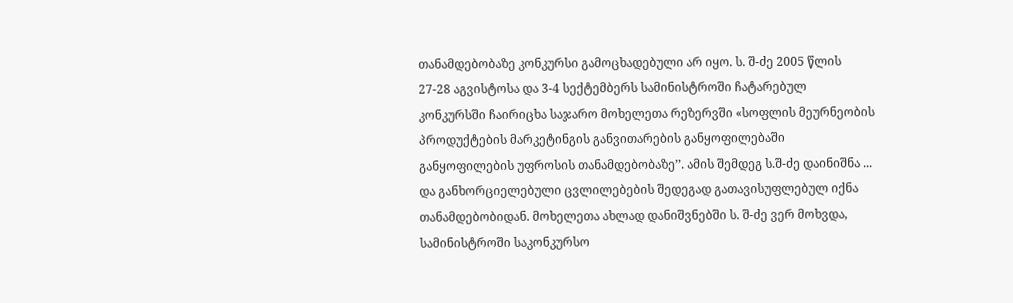თანამდებობაზე კონკურსი გამოცხადებული არ იყო. ს. შ-ძე 2005 წლის 27-28 აგვისტოსა და 3-4 სექტემბერს სამინისტროში ჩატარებულ კონკურსში ჩაირიცხა საჯარო მოხელეთა რეზერვში «სოფლის მეურნეობის პროდუქტების მარკეტინგის განვითარების განყოფილებაში განყოფილების უფროსის თანამდებობაზე’’. ამის შემდეგ ს.შ-ძე დაინიშნა ... და განხორციელებული ცვლილებების შედეგად გათავისუფლებულ იქნა თანამდებობიდან. მოხელეთა ახლად დანიშვნებში ს. შ-ძე ვერ მოხვდა, სამინისტროში საკონკურსო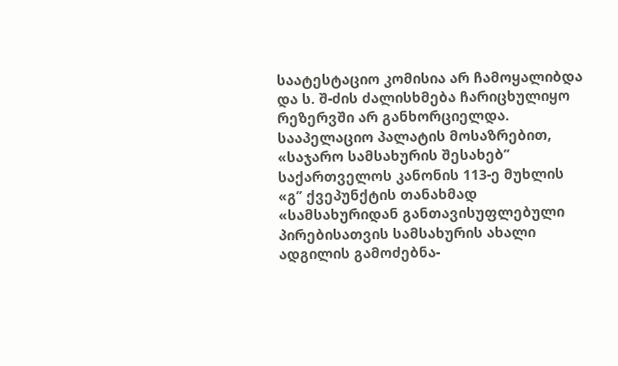საატესტაციო კომისია არ ჩამოყალიბდა და ს. შ-ძის ძალისხმება ჩარიცხულიყო რეზერვში არ განხორციელდა.
სააპელაციო პალატის მოსაზრებით, «საჯარო სამსახურის შესახებ’’ საქართველოს კანონის 113-ე მუხლის «გ’’ ქვეპუნქტის თანახმად «სამსახურიდან განთავისუფლებული პირებისათვის სამსახურის ახალი ადგილის გამოძებნა-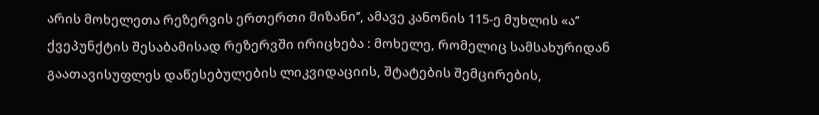არის მოხელეთა რეზერვის ერთერთი მიზანი’’, ამავე კანონის 115-ე მუხლის «ა’’ ქვეპუნქტის შესაბამისად რეზერვში ირიცხება : მოხელე, რომელიც სამსახურიდან გაათავისუფლეს დაწესებულების ლიკვიდაციის, შტატების შემცირების,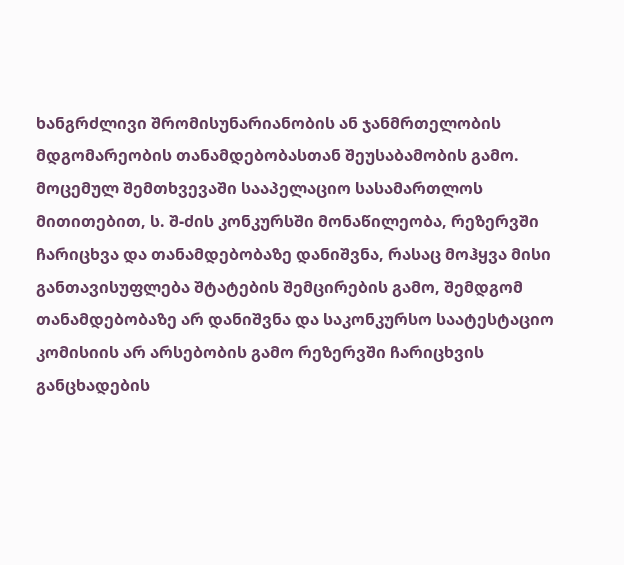ხანგრძლივი შრომისუნარიანობის ან ჯანმრთელობის მდგომარეობის თანამდებობასთან შეუსაბამობის გამო.
მოცემულ შემთხვევაში სააპელაციო სასამართლოს მითითებით, ს. შ-ძის კონკურსში მონაწილეობა, რეზერვში ჩარიცხვა და თანამდებობაზე დანიშვნა, რასაც მოჰყვა მისი განთავისუფლება შტატების შემცირების გამო, შემდგომ თანამდებობაზე არ დანიშვნა და საკონკურსო საატესტაციო კომისიის არ არსებობის გამო რეზერვში ჩარიცხვის განცხადების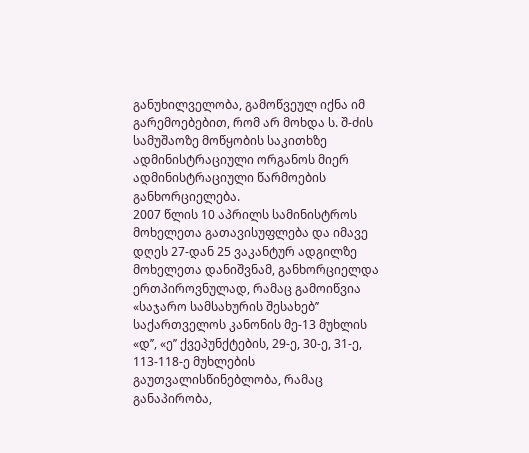განუხილველობა, გამოწვეულ იქნა იმ გარემოებებით, რომ არ მოხდა ს. შ-ძის სამუშაოზე მოწყობის საკითხზე ადმინისტრაციული ორგანოს მიერ ადმინისტრაციული წარმოების განხორციელება.
2007 წლის 10 აპრილს სამინისტროს მოხელეთა გათავისუფლება და იმავე დღეს 27-დან 25 ვაკანტურ ადგილზე მოხელეთა დანიშვნამ, განხორციელდა ერთპიროვნულად, რამაც გამოიწვია «საჯარო სამსახურის შესახებ’’ საქართველოს კანონის მე-13 მუხლის «დ’’, «ე’’ ქვეპუნქტების, 29-ე, 30-ე, 31-ე, 113-118-ე მუხლების გაუთვალისწინებლობა, რამაც განაპირობა,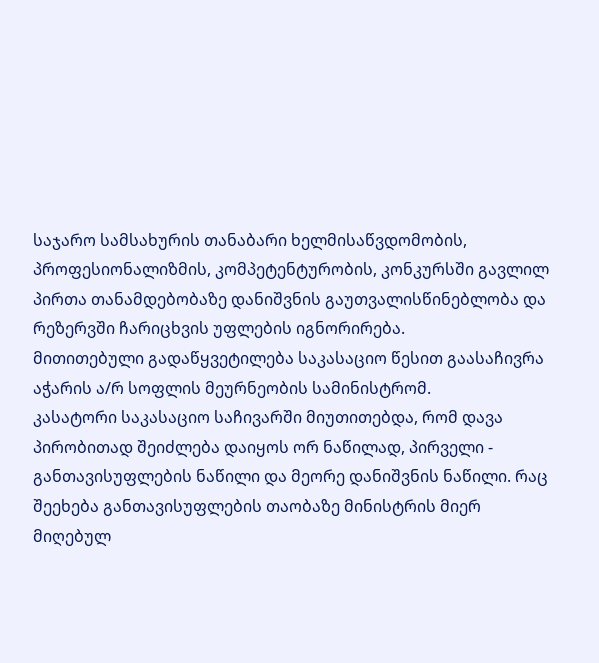საჯარო სამსახურის თანაბარი ხელმისაწვდომობის, პროფესიონალიზმის, კომპეტენტურობის, კონკურსში გავლილ პირთა თანამდებობაზე დანიშვნის გაუთვალისწინებლობა და რეზერვში ჩარიცხვის უფლების იგნორირება.
მითითებული გადაწყვეტილება საკასაციო წესით გაასაჩივრა აჭარის ა/რ სოფლის მეურნეობის სამინისტრომ.
კასატორი საკასაციო საჩივარში მიუთითებდა, რომ დავა პირობითად შეიძლება დაიყოს ორ ნაწილად, პირველი - განთავისუფლების ნაწილი და მეორე დანიშვნის ნაწილი. რაც შეეხება განთავისუფლების თაობაზე მინისტრის მიერ მიღებულ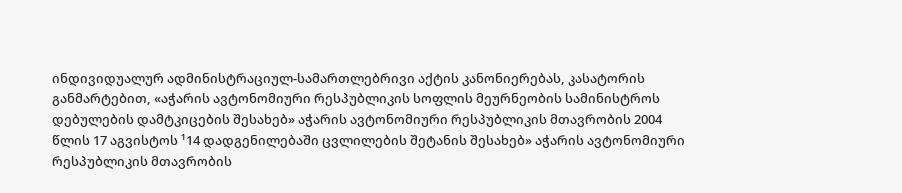ინდივიდუალურ ადმინისტრაციულ-სამართლებრივი აქტის კანონიერებას, კასატორის განმარტებით, «აჭარის ავტონომიური რესპუბლიკის სოფლის მეურნეობის სამინისტროს დებულების დამტკიცების შესახებ» აჭარის ავტონომიური რესპუბლიკის მთავრობის 2004 წლის 17 აგვისტოს ¹14 დადგენილებაში ცვლილების შეტანის შესახებ» აჭარის ავტონომიური რესპუბლიკის მთავრობის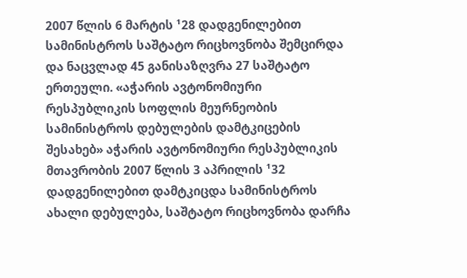2007 წლის 6 მარტის ¹28 დადგენილებით სამინისტროს საშტატო რიცხოვნობა შემცირდა და ნაცვლად 45 განისაზღვრა 27 საშტატო ერთეული. «აჭარის ავტონომიური რესპუბლიკის სოფლის მეურნეობის სამინისტროს დებულების დამტკიცების შესახებ» აჭარის ავტონომიური რესპუბლიკის მთავრობის 2007 წლის 3 აპრილის ¹32 დადგენილებით დამტკიცდა სამინისტროს ახალი დებულება, საშტატო რიცხოვნობა დარჩა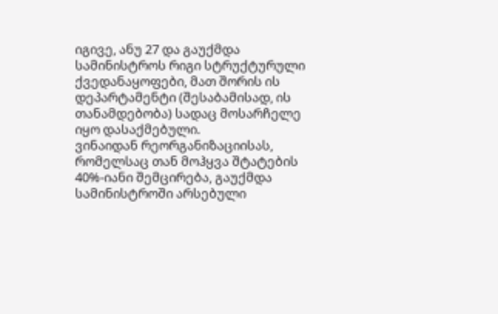იგივე, ანუ 27 და გაუქმდა სამინისტროს რიგი სტრუქტურული ქვედანაყოფები, მათ შორის ის დეპარტამენტი (შესაბამისად, ის თანამდებობა) სადაც მოსარჩელე იყო დასაქმებული.
ვინაიდან რეორგანიზაციისას, რომელსაც თან მოჰყვა შტატების 40%-იანი შემცირება, გაუქმდა სამინისტროში არსებული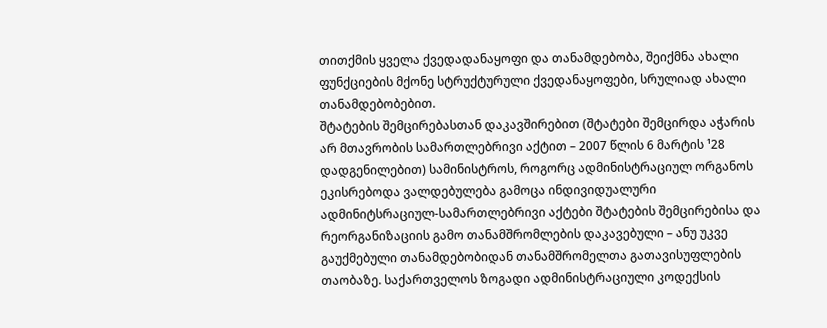თითქმის ყველა ქვედადანაყოფი და თანამდებობა, შეიქმნა ახალი ფუნქციების მქონე სტრუქტურული ქვედანაყოფები, სრულიად ახალი თანამდებობებით.
შტატების შემცირებასთან დაკავშირებით (შტატები შემცირდა აჭარის არ მთავრობის სამართლებრივი აქტით – 2007 წლის 6 მარტის ¹28 დადგენილებით) სამინისტროს, როგორც ადმინისტრაციულ ორგანოს ეკისრებოდა ვალდებულება გამოცა ინდივიდუალური ადმინიტსრაციულ-სამართლებრივი აქტები შტატების შემცირებისა და რეორგანიზაციის გამო თანამშრომლების დაკავებული – ანუ უკვე გაუქმებული თანამდებობიდან თანამშრომელთა გათავისუფლების თაობაზე. საქართველოს ზოგადი ადმინისტრაციული კოდექსის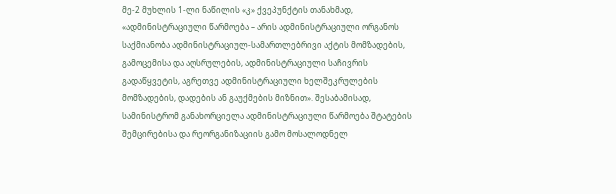მე-2 მუხლის 1-ლი ნაწილის «კ» ქვეპუნქტის თანახმად, «ადმინისტრაციული წარმოება – არის ადმინისტრაციული ორგანოს საქმიანობა ადმინისტრაციულ-სამართლებრივი აქტის მომზადების, გამოცემისა და აღსრულების, ადმინისტრაციული საჩივრის გადაწყვეტის, აგრეთვე ადმინისტრაციული ხელშეკრულების მომზადების, დადების ან გაუქმების მიზნით». შესაბამისად, სამინისტრომ განახორციელა ადმინისტრაციული წარმოება შტატების შემცირებისა და რეორგანიზაციის გამო მოსალოდნელ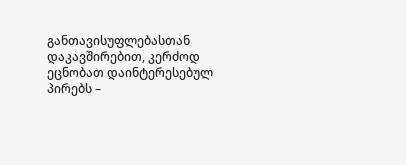განთავისუფლებასთან დაკავშირებით, კერძოდ ეცნობათ დაინტერესებულ პირებს –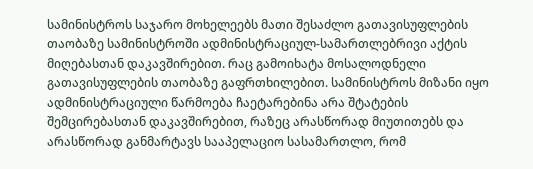სამინისტროს საჯარო მოხელეებს მათი შესაძლო გათავისუფლების თაობაზე სამინისტროში ადმინისტრაციულ-სამართლებრივი აქტის მიღებასთან დაკავშირებით. რაც გამოიხატა მოსალოდნელი გათავისუფლების თაობაზე გაფრთხილებით. სამინისტროს მიზანი იყო ადმინისტრაციული წარმოება ჩაეტარებინა არა შტატების შემცირებასთან დაკავშირებით, რაზეც არასწორად მიუთითებს და არასწორად განმარტავს სააპელაციო სასამართლო, რომ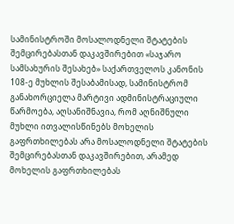სამინისტროში მოსალოდნელი შტატების შემცირებასთან დაკავშირებით «საჯარო სამსახურის შესახებ» საქართველოს კანონის 108-ე მუხლის შესაბამისად, სამინისტრომ განახორციელა მარტივი ადმინისტრაციული წარმოება, აღსანიშნავია, რომ აღნიშნული მუხლი ითვალისწინებს მოხელის გაფრთხილებას არა მოსალოდნელი შტატების შემცირებასთან დაკავშირებით, არამედ მოხელის გაფრთხილებას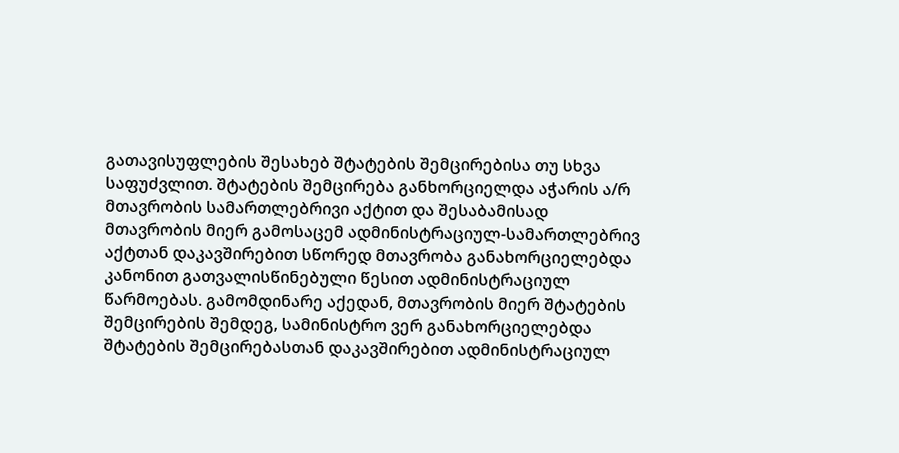გათავისუფლების შესახებ შტატების შემცირებისა თუ სხვა საფუძვლით. შტატების შემცირება განხორციელდა აჭარის ა/რ მთავრობის სამართლებრივი აქტით და შესაბამისად მთავრობის მიერ გამოსაცემ ადმინისტრაციულ-სამართლებრივ აქტთან დაკავშირებით სწორედ მთავრობა განახორციელებდა კანონით გათვალისწინებული წესით ადმინისტრაციულ წარმოებას. გამომდინარე აქედან, მთავრობის მიერ შტატების შემცირების შემდეგ, სამინისტრო ვერ განახორციელებდა შტატების შემცირებასთან დაკავშირებით ადმინისტრაციულ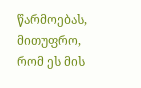წარმოებას, მითუფრო, რომ ეს მის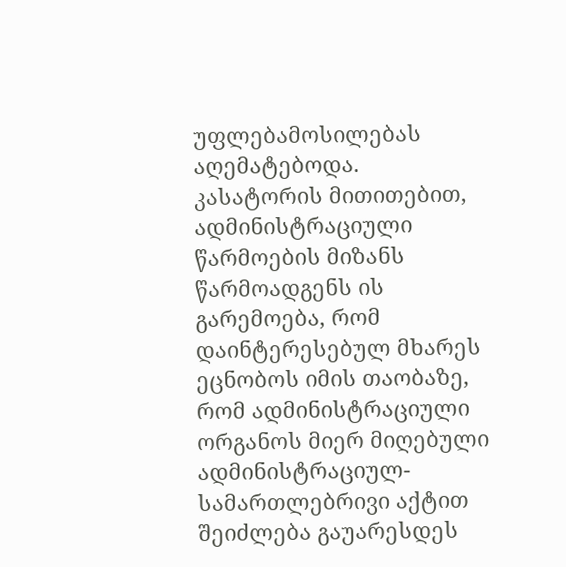უფლებამოსილებას აღემატებოდა.
კასატორის მითითებით, ადმინისტრაციული წარმოების მიზანს წარმოადგენს ის გარემოება, რომ დაინტერესებულ მხარეს ეცნობოს იმის თაობაზე, რომ ადმინისტრაციული ორგანოს მიერ მიღებული ადმინისტრაციულ-სამართლებრივი აქტით შეიძლება გაუარესდეს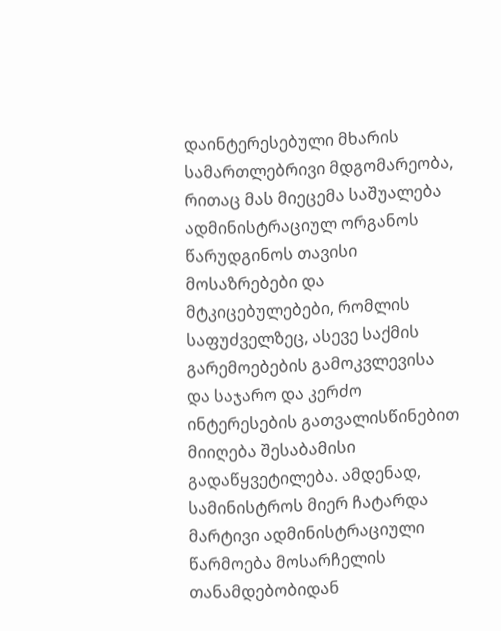დაინტერესებული მხარის სამართლებრივი მდგომარეობა, რითაც მას მიეცემა საშუალება ადმინისტრაციულ ორგანოს წარუდგინოს თავისი მოსაზრებები და მტკიცებულებები, რომლის საფუძველზეც, ასევე საქმის გარემოებების გამოკვლევისა და საჯარო და კერძო ინტერესების გათვალისწინებით მიიღება შესაბამისი გადაწყვეტილება. ამდენად, სამინისტროს მიერ ჩატარდა მარტივი ადმინისტრაციული წარმოება მოსარჩელის თანამდებობიდან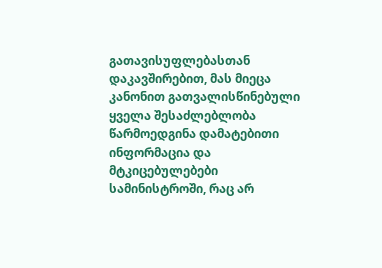გათავისუფლებასთან დაკავშირებით, მას მიეცა კანონით გათვალისწინებული ყველა შესაძლებლობა წარმოედგინა დამატებითი ინფორმაცია და მტკიცებულებები სამინისტროში, რაც არ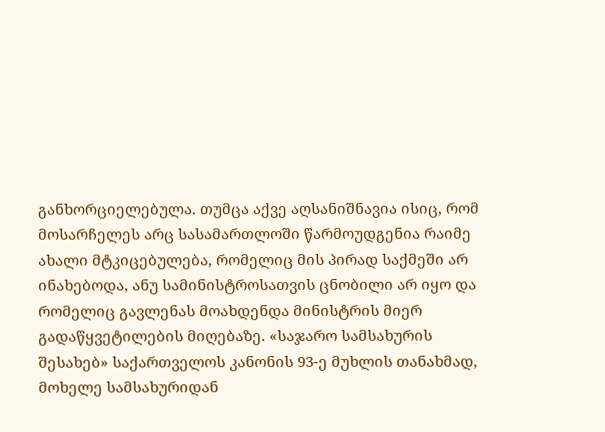განხორციელებულა. თუმცა აქვე აღსანიშნავია ისიც, რომ მოსარჩელეს არც სასამართლოში წარმოუდგენია რაიმე ახალი მტკიცებულება, რომელიც მის პირად საქმეში არ ინახებოდა, ანუ სამინისტროსათვის ცნობილი არ იყო და რომელიც გავლენას მოახდენდა მინისტრის მიერ გადაწყვეტილების მიღებაზე. «საჯარო სამსახურის შესახებ» საქართველოს კანონის 93-ე მუხლის თანახმად, მოხელე სამსახურიდან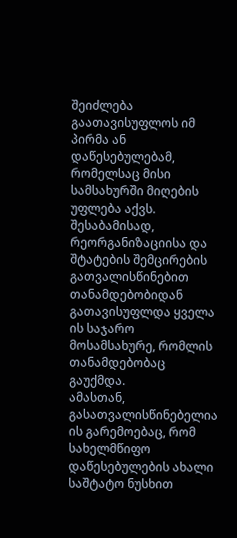შეიძლება გაათავისუფლოს იმ პირმა ან დაწესებულებამ, რომელსაც მისი სამსახურში მიღების უფლება აქვს. შესაბამისად, რეორგანიზაციისა და შტატების შემცირების გათვალისწინებით თანამდებობიდან გათავისუფლდა ყველა ის საჯარო მოსამსახურე, რომლის თანამდებობაც გაუქმდა.
ამასთან, გასათვალისწინებელია ის გარემოებაც, რომ სახელმწიფო დაწესებულების ახალი საშტატო ნუსხით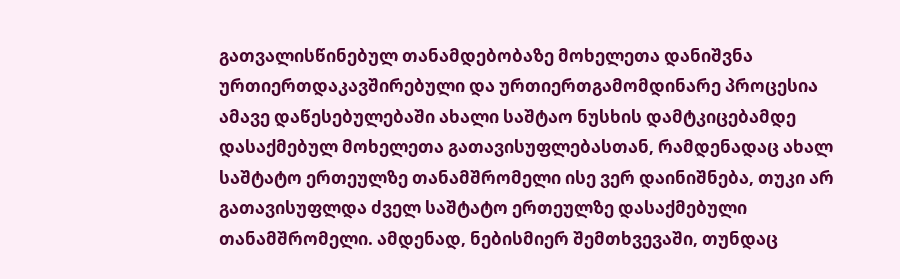გათვალისწინებულ თანამდებობაზე მოხელეთა დანიშვნა ურთიერთდაკავშირებული და ურთიერთგამომდინარე პროცესია ამავე დაწესებულებაში ახალი საშტაო ნუსხის დამტკიცებამდე დასაქმებულ მოხელეთა გათავისუფლებასთან, რამდენადაც ახალ საშტატო ერთეულზე თანამშრომელი ისე ვერ დაინიშნება, თუკი არ გათავისუფლდა ძველ საშტატო ერთეულზე დასაქმებული თანამშრომელი. ამდენად, ნებისმიერ შემთხვევაში, თუნდაც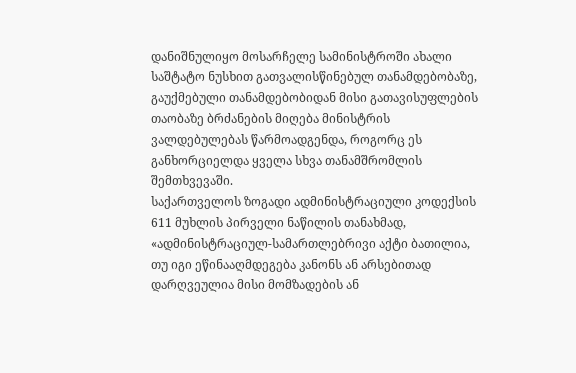დანიშნულიყო მოსარჩელე სამინისტროში ახალი საშტატო ნუსხით გათვალისწინებულ თანამდებობაზე, გაუქმებული თანამდებობიდან მისი გათავისუფლების თაობაზე ბრძანების მიღება მინისტრის ვალდებულებას წარმოადგენდა, როგორც ეს განხორციელდა ყველა სხვა თანამშრომლის შემთხვევაში.
საქართველოს ზოგადი ადმინისტრაციული კოდექსის 611 მუხლის პირველი ნაწილის თანახმად, «ადმინისტრაციულ-სამართლებრივი აქტი ბათილია, თუ იგი ეწინააღმდეგება კანონს ან არსებითად დარღვეულია მისი მომზადების ან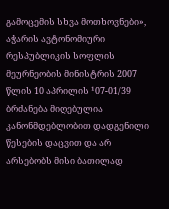გამოცემის სხვა მოთხოვნები», აჭარის ავტონომიური რესპუბლიკის სოფლის მეურნეობის მინისტრის 2007 წლის 10 აპრილის ¹07-01/39 ბრძანება მიღებულია კანონმდებლობით დადგენილი წესების დაცვით და არ არსებობს მისი ბათილად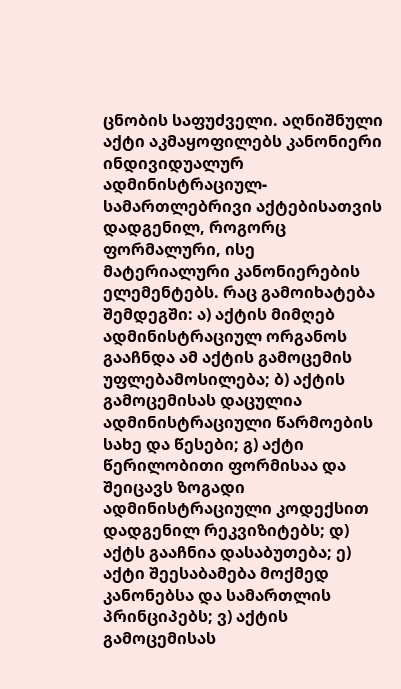ცნობის საფუძველი. აღნიშნული აქტი აკმაყოფილებს კანონიერი ინდივიდუალურ ადმინისტრაციულ-სამართლებრივი აქტებისათვის დადგენილ, როგორც ფორმალური, ისე მატერიალური კანონიერების ელემენტებს. რაც გამოიხატება შემდეგში: ა) აქტის მიმღებ ადმინისტრაციულ ორგანოს გააჩნდა ამ აქტის გამოცემის უფლებამოსილება; ბ) აქტის გამოცემისას დაცულია ადმინისტრაციული წარმოების სახე და წესები; გ) აქტი წერილობითი ფორმისაა და შეიცავს ზოგადი ადმინისტრაციული კოდექსით დადგენილ რეკვიზიტებს; დ) აქტს გააჩნია დასაბუთება; ე) აქტი შეესაბამება მოქმედ კანონებსა და სამართლის პრინციპებს; ვ) აქტის გამოცემისას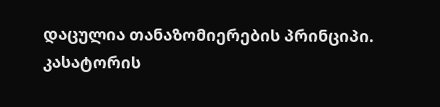დაცულია თანაზომიერების პრინციპი.
კასატორის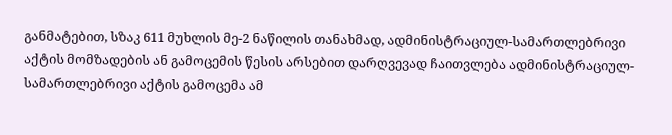განმატებით, სზაკ 611 მუხლის მე-2 ნაწილის თანახმად, ადმინისტრაციულ-სამართლებრივი აქტის მომზადების ან გამოცემის წესის არსებით დარღვევად ჩაითვლება ადმინისტრაციულ-სამართლებრივი აქტის გამოცემა ამ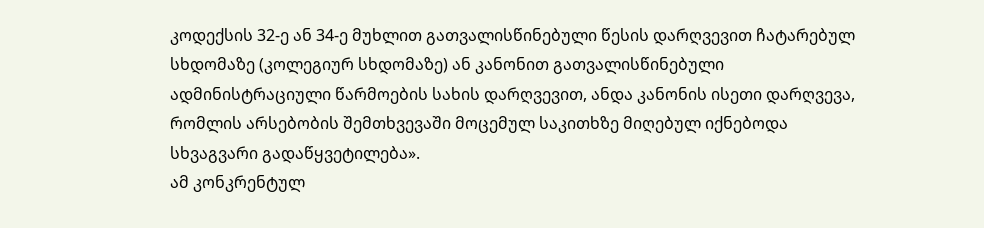კოდექსის 32-ე ან 34-ე მუხლით გათვალისწინებული წესის დარღვევით ჩატარებულ სხდომაზე (კოლეგიურ სხდომაზე) ან კანონით გათვალისწინებული ადმინისტრაციული წარმოების სახის დარღვევით, ანდა კანონის ისეთი დარღვევა, რომლის არსებობის შემთხვევაში მოცემულ საკითხზე მიღებულ იქნებოდა სხვაგვარი გადაწყვეტილება».
ამ კონკრენტულ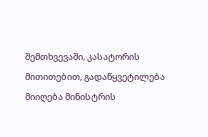შემთხვევაში, კასატორის მითითებით, გადაწყვეტილება მიიღება მინისტრის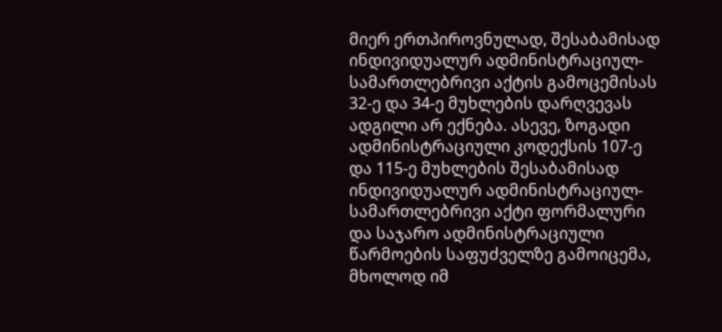მიერ ერთპიროვნულად, შესაბამისად ინდივიდუალურ ადმინისტრაციულ-სამართლებრივი აქტის გამოცემისას 32-ე და 34-ე მუხლების დარღვევას ადგილი არ ექნება. ასევე, ზოგადი ადმინისტრაციული კოდექსის 107-ე და 115-ე მუხლების შესაბამისად ინდივიდუალურ ადმინისტრაციულ-სამართლებრივი აქტი ფორმალური და საჯარო ადმინისტრაციული წარმოების საფუძველზე გამოიცემა, მხოლოდ იმ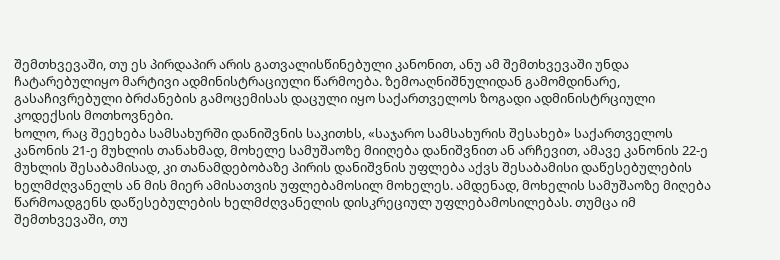შემთხვევაში, თუ ეს პირდაპირ არის გათვალისწინებული კანონით, ანუ ამ შემთხვევაში უნდა ჩატარებულიყო მარტივი ადმინისტრაციული წარმოება. ზემოაღნიშნულიდან გამომდინარე, გასაჩივრებული ბრძანების გამოცემისას დაცული იყო საქართველოს ზოგადი ადმინისტრციული კოდექსის მოთხოვნები.
ხოლო, რაც შეეხება სამსახურში დანიშვნის საკითხს, «საჯარო სამსახურის შესახებ» საქართველოს კანონის 21-ე მუხლის თანახმად, მოხელე სამუშაოზე მიიღება დანიშვნით ან არჩევით, ამავე კანონის 22-ე მუხლის შესაბამისად, კი თანამდებობაზე პირის დანიშვნის უფლება აქვს შესაბამისი დაწესებულების ხელმძღვანელს ან მის მიერ ამისათვის უფლებამოსილ მოხელეს. ამდენად, მოხელის სამუშაოზე მიღება წარმოადგენს დაწესებულების ხელმძღვანელის დისკრეციულ უფლებამოსილებას. თუმცა იმ შემთხვევაში, თუ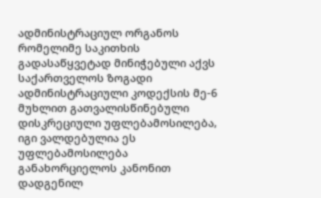ადმინისტრაციულ ორგანოს რომელიმე საკითხის გადასაწყვეტად მინიჭებული აქვს საქართველოს ზოგადი ადმინისტრაციული კოდექსის მე-6 მუხლით გათვალისწინებული დისკრეციული უფლებამოსილება, იგი ვალდებულია ეს უფლებამოსილება განახორციელოს კანონით დადგენილ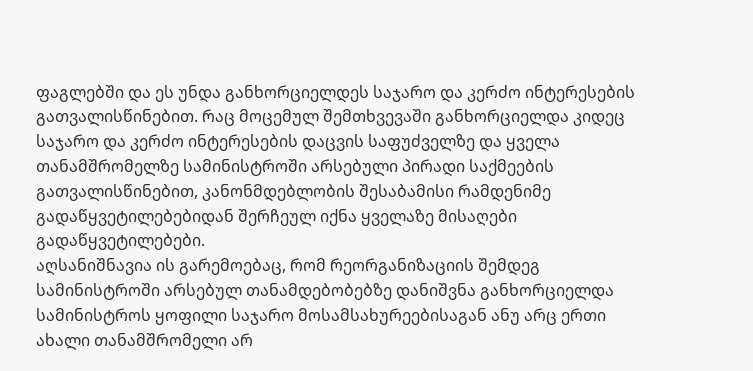ფაგლებში და ეს უნდა განხორციელდეს საჯარო და კერძო ინტერესების გათვალისწინებით. რაც მოცემულ შემთხვევაში განხორციელდა კიდეც საჯარო და კერძო ინტერესების დაცვის საფუძველზე და ყველა თანამშრომელზე სამინისტროში არსებული პირადი საქმეების გათვალისწინებით, კანონმდებლობის შესაბამისი რამდენიმე გადაწყვეტილებებიდან შერჩეულ იქნა ყველაზე მისაღები გადაწყვეტილებები.
აღსანიშნავია ის გარემოებაც, რომ რეორგანიზაციის შემდეგ სამინისტროში არსებულ თანამდებობებზე დანიშვნა განხორციელდა სამინისტროს ყოფილი საჯარო მოსამსახურეებისაგან ანუ არც ერთი ახალი თანამშრომელი არ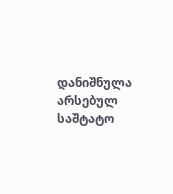დანიშნულა არსებულ საშტატო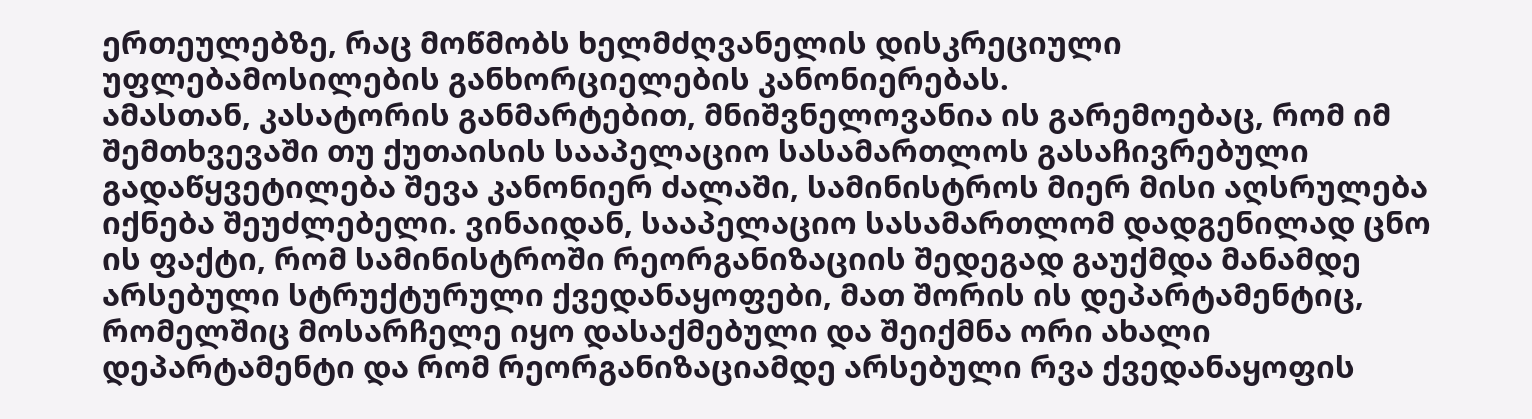ერთეულებზე, რაც მოწმობს ხელმძღვანელის დისკრეციული უფლებამოსილების განხორციელების კანონიერებას.
ამასთან, კასატორის განმარტებით, მნიშვნელოვანია ის გარემოებაც, რომ იმ შემთხვევაში თუ ქუთაისის სააპელაციო სასამართლოს გასაჩივრებული გადაწყვეტილება შევა კანონიერ ძალაში, სამინისტროს მიერ მისი აღსრულება იქნება შეუძლებელი. ვინაიდან, სააპელაციო სასამართლომ დადგენილად ცნო ის ფაქტი, რომ სამინისტროში რეორგანიზაციის შედეგად გაუქმდა მანამდე არსებული სტრუქტურული ქვედანაყოფები, მათ შორის ის დეპარტამენტიც, რომელშიც მოსარჩელე იყო დასაქმებული და შეიქმნა ორი ახალი დეპარტამენტი და რომ რეორგანიზაციამდე არსებული რვა ქვედანაყოფის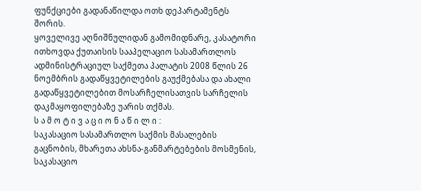ფუნქციები გადანაწილდა ოთხ დეპარტამენტს შორის.
ყოველივე აღნიშნულიდან გამომიდნარე, კასატორი ითხოვდა ქუთაისის სააპელაციო სასამართლოს ადმინისტრაციულ საქმეთა პალატის 2008 წლის 26 ნოემბრის გადაწყვეტილების გაუქმებასა და ახალი გადაწყვეტილებით მოსარჩელისათვის სარჩელის დაკმაყოფილებაზე უარის თქმას.
ს ა მ ო ტ ი ვ ა ც ი ო ნ ა წ ი ლ ი :
საკასაციო სასამართლო საქმის მასალების გაცნობის, მხარეთა ახსნა-განმარტებების მოსმენის, საკასაციო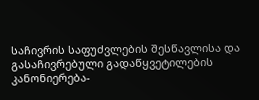საჩივრის საფუძვლების შესწავლისა და გასაჩივრებული გადაწყვეტილების კანონიერება-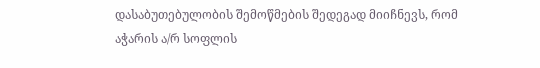დასაბუთებულობის შემოწმების შედეგად მიიჩნევს, რომ აჭარის ა/რ სოფლის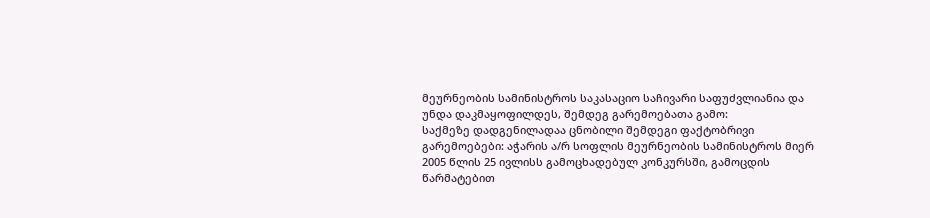მეურნეობის სამინისტროს საკასაციო საჩივარი საფუძვლიანია და უნდა დაკმაყოფილდეს, შემდეგ გარემოებათა გამო:
საქმეზე დადგენილადაა ცნობილი შემდეგი ფაქტობრივი გარემოებები: აჭარის ა/რ სოფლის მეურნეობის სამინისტროს მიერ 2005 წლის 25 ივლისს გამოცხადებულ კონკურსში, გამოცდის წარმატებით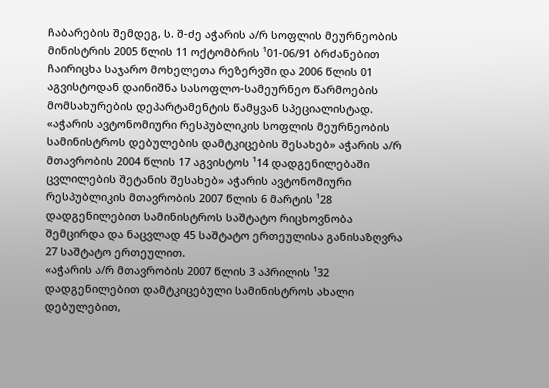ჩაბარების შემდეგ, ს. შ-ძე აჭარის ა/რ სოფლის მეურნეობის მინისტრის 2005 წლის 11 ოქტომბრის ¹01-06/91 ბრძანებით ჩაირიცხა საჯარო მოხელეთა რეზერვში და 2006 წლის 01 აგვისტოდან დაინიშნა სასოფლო-სამეურნეო წარმოების მომსახურების დეპარტამენტის წამყვან სპეციალისტად.
«აჭარის ავტონომიური რესპუბლიკის სოფლის მეურნეობის სამინისტროს დებულების დამტკიცების შესახებ» აჭარის ა/რ მთავრობის 2004 წლის 17 აგვისტოს ¹14 დადგენილებაში ცვლილების შეტანის შესახებ» აჭარის ავტონომიური რესპუბლიკის მთავრობის 2007 წლის 6 მარტის ¹28 დადგენილებით სამინისტროს საშტატო რიცხოვნობა შემცირდა და ნაცვლად 45 საშტატო ერთეულისა განისაზღვრა 27 საშტატო ერთეულით.
«აჭარის ა/რ მთავრობის 2007 წლის 3 აპრილის ¹32 დადგენილებით დამტკიცებული სამინისტროს ახალი დებულებით,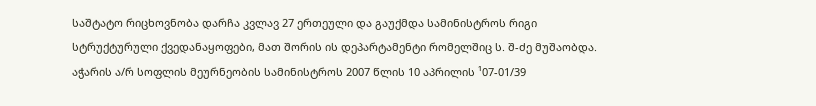საშტატო რიცხოვნობა დარჩა კვლავ 27 ერთეული და გაუქმდა სამინისტროს რიგი სტრუქტურული ქვედანაყოფები, მათ შორის ის დეპარტამენტი რომელშიც ს. შ-ძე მუშაობდა.
აჭარის ა/რ სოფლის მეურნეობის სამინისტროს 2007 წლის 10 აპრილის ¹07-01/39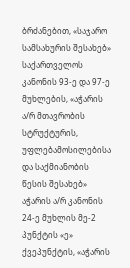ბრძანებით, «საჯარო სამსახურის შესახებ» საქართველოს კანონის 93-ე და 97-ე მუხლების, «აჭარის ა/რ მთავრობის სტრუქტურის, უფლებამოსილებისა და საქმიანობის წესის შესახებ» აჭარის ა/რ კანონის 24-ე მუხლის მე-2 პუნქტის «ე» ქვეპუნქტის, «აჭარის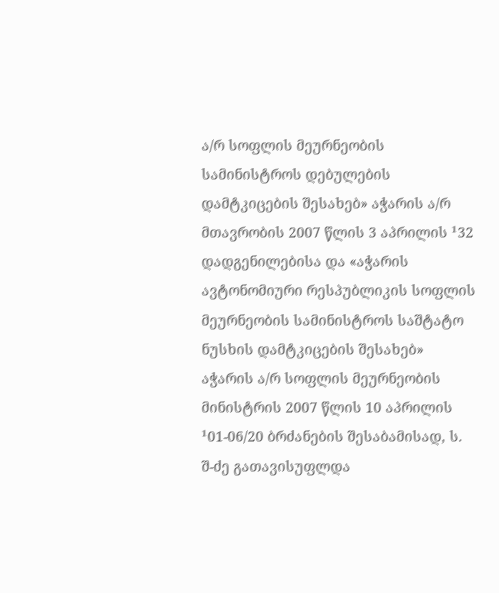ა/რ სოფლის მეურნეობის სამინისტროს დებულების დამტკიცების შესახებ» აჭარის ა/რ მთავრობის 2007 წლის 3 აპრილის ¹32 დადგენილებისა და «აჭარის ავტონომიური რესპუბლიკის სოფლის მეურნეობის სამინისტროს საშტატო ნუსხის დამტკიცების შესახებ» აჭარის ა/რ სოფლის მეურნეობის მინისტრის 2007 წლის 10 აპრილის ¹01-06/20 ბრძანების შესაბამისად, ს. შ-ძე გათავისუფლდა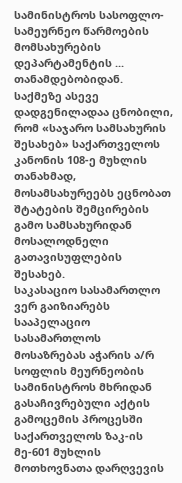სამინისტროს სასოფლო-სამეურნეო წარმოების მომსახურების დეპარტამენტის ... თანამდებობიდან.
საქმეზე ასევე დადგენილადაა ცნობილი, რომ «საჯარო სამსახურის შესახებ» საქართველოს კანონის 108-ე მუხლის თანახმად, მოსამსახურეებს ეცნობათ შტატების შემცირების გამო სამსახურიდან მოსალოდნელი გათავისუფლების შესახებ.
საკასაციო სასამართლო ვერ გაიზიარებს სააპელაციო სასამართლოს მოსაზრებას აჭარის ა/რ სოფლის მეურნეობის სამინისტროს მხრიდან გასაჩივრებული აქტის გამოცემის პროცესში საქართველოს ზაკ-ის მე-601 მუხლის მოთხოვნათა დარღვევის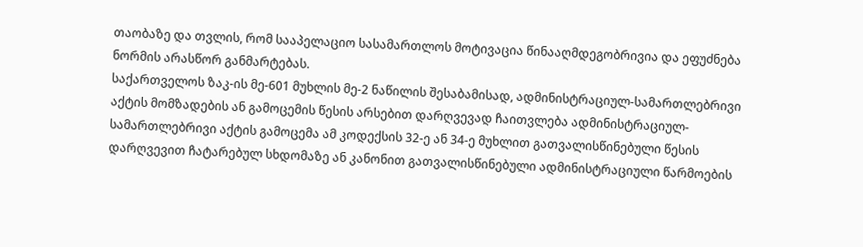თაობაზე და თვლის, რომ სააპელაციო სასამართლოს მოტივაცია წინააღმდეგობრივია და ეფუძნება ნორმის არასწორ განმარტებას.
საქართველოს ზაკ-ის მე-601 მუხლის მე-2 ნაწილის შესაბამისად, ადმინისტრაციულ-სამართლებრივი აქტის მომზადების ან გამოცემის წესის არსებით დარღვევად ჩაითვლება ადმინისტრაციულ-სამართლებრივი აქტის გამოცემა ამ კოდექსის 32-ე ან 34-ე მუხლით გათვალისწინებული წესის დარღვევით ჩატარებულ სხდომაზე ან კანონით გათვალისწინებული ადმინისტრაციული წარმოების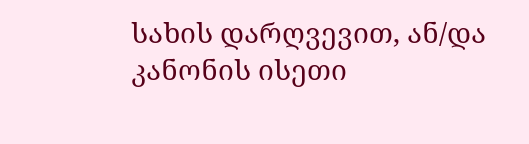სახის დარღვევით, ან/და კანონის ისეთი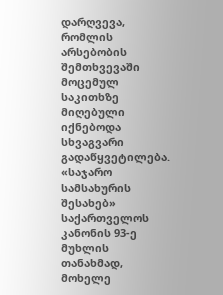დარღვევა, რომლის არსებობის შემთხვევაში მოცემულ საკითხზე მიღებული იქნებოდა სხვაგვარი გადაწყვეტილება.
«საჯარო სამსახურის შესახებ» საქართველოს კანონის 93-ე მუხლის თანახმად, მოხელე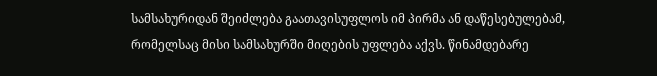სამსახურიდან შეიძლება გაათავისუფლოს იმ პირმა ან დაწესებულებამ, რომელსაც მისი სამსახურში მიღების უფლება აქვს. წინამდებარე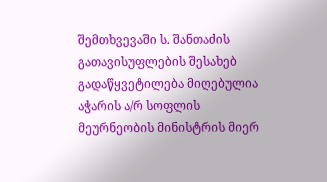შემთხვევაში ს. შანთაძის გათავისუფლების შესახებ გადაწყვეტილება მიღებულია აჭარის ა/რ სოფლის მეურნეობის მინისტრის მიერ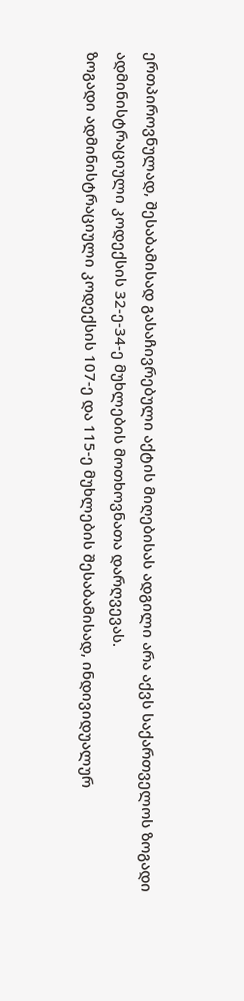ერთპიროვნულად, შესაბამისად გასაჩივრებული აქტის მიღებისას ადგილი არა აქვს საქართველოს ზოგადი ადმინისტრაციული კოდექსის 32-ე-34-ე მუხლების მოთხოვნათა დარღვევას.
ზოგადი ადმინისტრაციული კოდექსის 107-ე და 115-ე მუხლების შესაბამისად, ინდივიდუალურ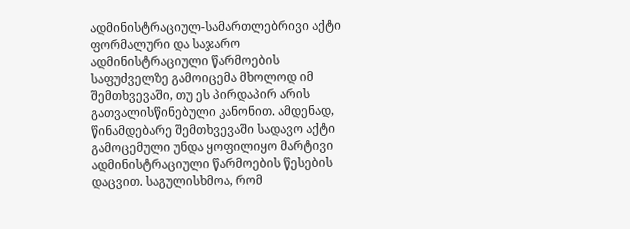ადმინისტრაციულ-სამართლებრივი აქტი ფორმალური და საჯარო ადმინისტრაციული წარმოების საფუძველზე გამოიცემა მხოლოდ იმ შემთხვევაში, თუ ეს პირდაპირ არის გათვალისწინებული კანონით. ამდენად, წინამდებარე შემთხვევაში სადავო აქტი გამოცემული უნდა ყოფილიყო მარტივი ადმინისტრაციული წარმოების წესების დაცვით. საგულისხმოა, რომ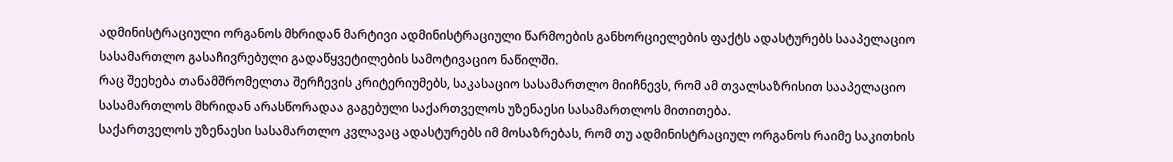ადმინისტრაციული ორგანოს მხრიდან მარტივი ადმინისტრაციული წარმოების განხორციელების ფაქტს ადასტურებს სააპელაციო სასამართლო გასაჩივრებული გადაწყვეტილების სამოტივაციო ნაწილში.
რაც შეეხება თანამშრომელთა შერჩევის კრიტერიუმებს, საკასაციო სასამართლო მიიჩნევს, რომ ამ თვალსაზრისით სააპელაციო სასამართლოს მხრიდან არასწორადაა გაგებული საქართველოს უზენაესი სასამართლოს მითითება.
საქართველოს უზენაესი სასამართლო კვლავაც ადასტურებს იმ მოსაზრებას, რომ თუ ადმინისტრაციულ ორგანოს რაიმე საკითხის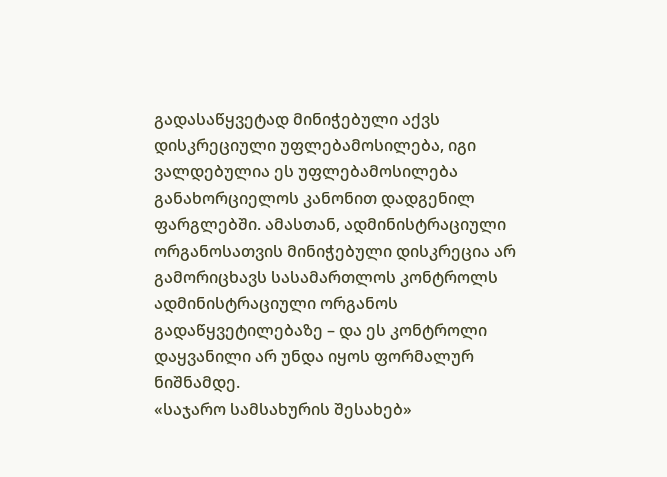გადასაწყვეტად მინიჭებული აქვს დისკრეციული უფლებამოსილება, იგი ვალდებულია ეს უფლებამოსილება განახორციელოს კანონით დადგენილ ფარგლებში. ამასთან, ადმინისტრაციული ორგანოსათვის მინიჭებული დისკრეცია არ გამორიცხავს სასამართლოს კონტროლს ადმინისტრაციული ორგანოს გადაწყვეტილებაზე – და ეს კონტროლი დაყვანილი არ უნდა იყოს ფორმალურ ნიშნამდე.
«საჯარო სამსახურის შესახებ»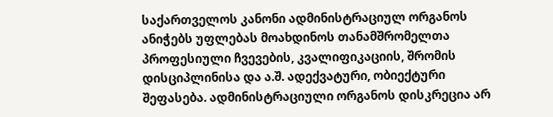საქართველოს კანონი ადმინისტრაციულ ორგანოს ანიჭებს უფლებას მოახდინოს თანამშრომელთა პროფესიული ჩვევების, კვალიფიკაციის, შრომის დისციპლინისა და ა.შ. ადექვატური, ობიექტური შეფასება. ადმინისტრაციული ორგანოს დისკრეცია არ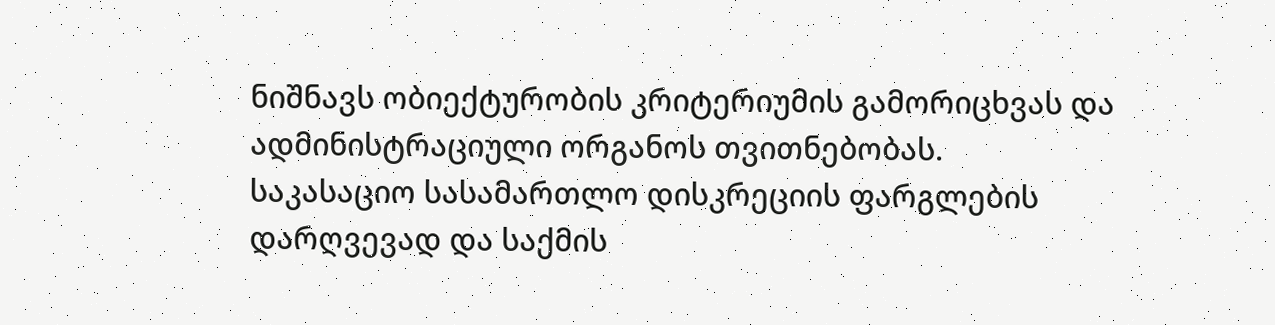ნიშნავს ობიექტურობის კრიტერიუმის გამორიცხვას და ადმინისტრაციული ორგანოს თვითნებობას.
საკასაციო სასამართლო დისკრეციის ფარგლების დარღვევად და საქმის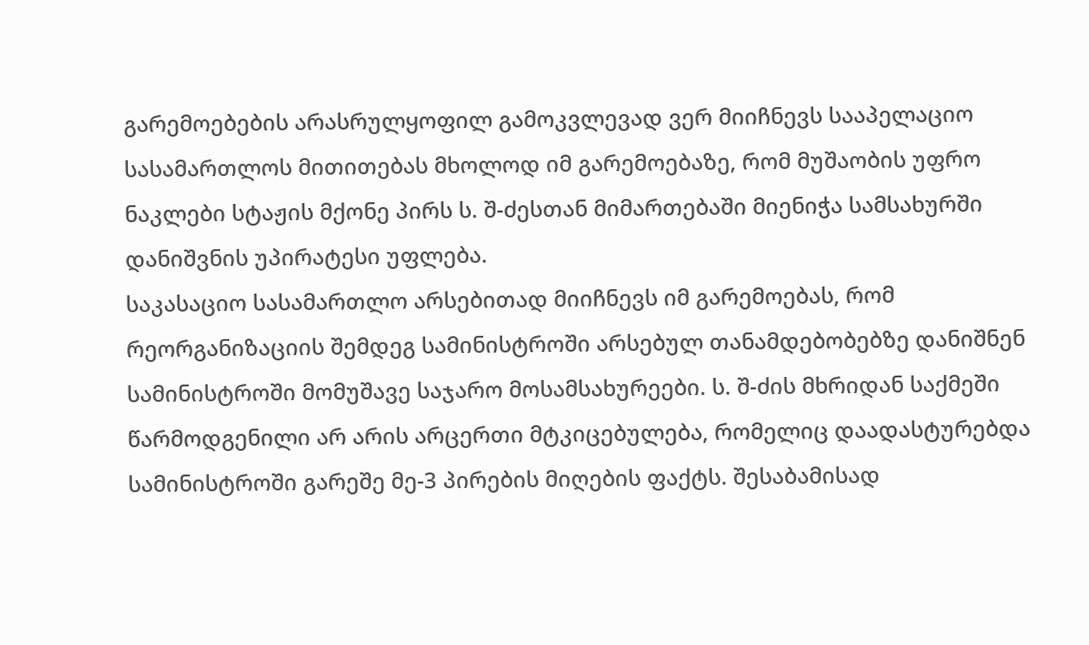გარემოებების არასრულყოფილ გამოკვლევად ვერ მიიჩნევს სააპელაციო სასამართლოს მითითებას მხოლოდ იმ გარემოებაზე, რომ მუშაობის უფრო ნაკლები სტაჟის მქონე პირს ს. შ-ძესთან მიმართებაში მიენიჭა სამსახურში დანიშვნის უპირატესი უფლება.
საკასაციო სასამართლო არსებითად მიიჩნევს იმ გარემოებას, რომ რეორგანიზაციის შემდეგ სამინისტროში არსებულ თანამდებობებზე დანიშნენ სამინისტროში მომუშავე საჯარო მოსამსახურეები. ს. შ-ძის მხრიდან საქმეში წარმოდგენილი არ არის არცერთი მტკიცებულება, რომელიც დაადასტურებდა სამინისტროში გარეშე მე-3 პირების მიღების ფაქტს. შესაბამისად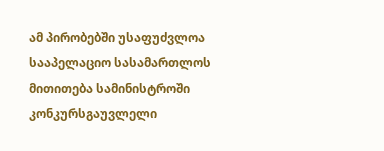ამ პირობებში უსაფუძვლოა სააპელაციო სასამართლოს მითითება სამინისტროში კონკურსგაუვლელი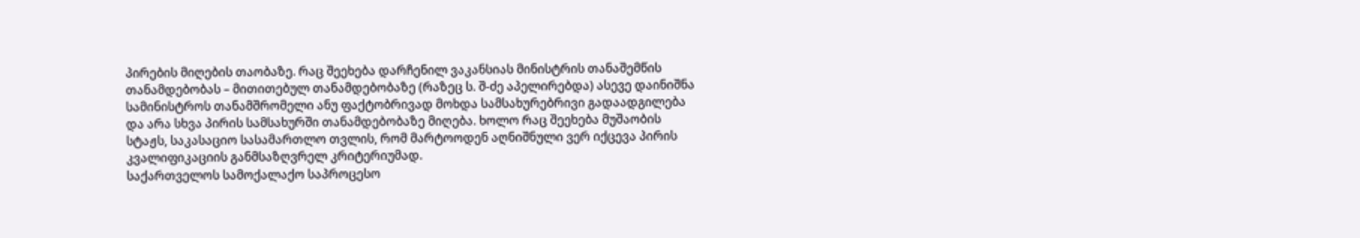პირების მიღების თაობაზე. რაც შეეხება დარჩენილ ვაკანსიას მინისტრის თანაშემწის თანამდებობას – მითითებულ თანამდებობაზე (რაზეც ს. შ-ძე აპელირებდა) ასევე დაინიშნა სამინისტროს თანამშრომელი ანუ ფაქტობრივად მოხდა სამსახურებრივი გადაადგილება და არა სხვა პირის სამსახურში თანამდებობაზე მიღება. ხოლო რაც შეეხება მუშაობის სტაჟს, საკასაციო სასამართლო თვლის, რომ მარტოოდენ აღნიშნული ვერ იქცევა პირის კვალიფიკაციის განმსაზღვრელ კრიტერიუმად.
საქართველოს სამოქალაქო საპროცესო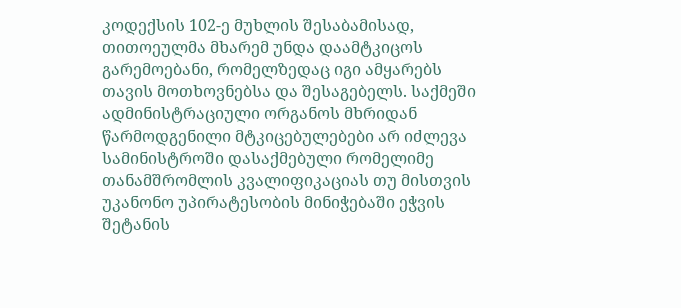კოდექსის 102-ე მუხლის შესაბამისად, თითოეულმა მხარემ უნდა დაამტკიცოს გარემოებანი, რომელზედაც იგი ამყარებს თავის მოთხოვნებსა და შესაგებელს. საქმეში ადმინისტრაციული ორგანოს მხრიდან წარმოდგენილი მტკიცებულებები არ იძლევა სამინისტროში დასაქმებული რომელიმე თანამშრომლის კვალიფიკაციას თუ მისთვის უკანონო უპირატესობის მინიჭებაში ეჭვის შეტანის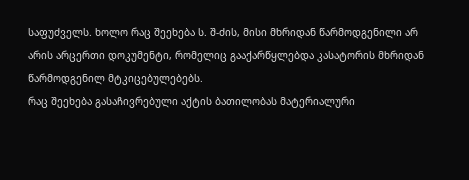საფუძველს. ხოლო რაც შეეხება ს. შ-ძის, მისი მხრიდან წარმოდგენილი არ არის არცერთი დოკუმენტი, რომელიც გააქარწყლებდა კასატორის მხრიდან წარმოდგენილ მტკიცებულებებს.
რაც შეეხება გასაჩივრებული აქტის ბათილობას მატერიალური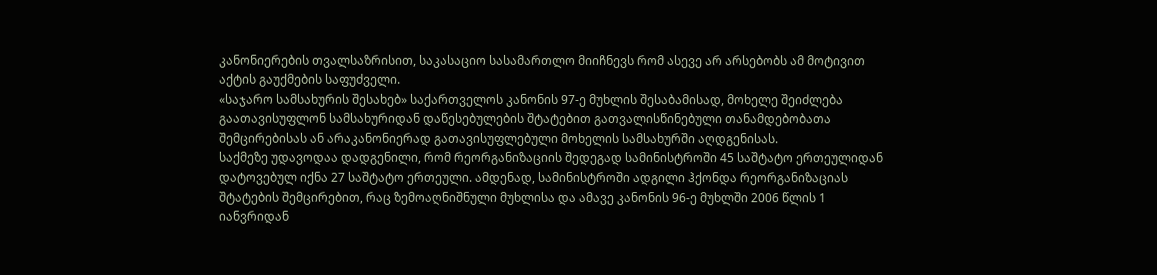კანონიერების თვალსაზრისით, საკასაციო სასამართლო მიიჩნევს რომ ასევე არ არსებობს ამ მოტივით აქტის გაუქმების საფუძველი.
«საჯარო სამსახურის შესახებ» საქართველოს კანონის 97-ე მუხლის შესაბამისად, მოხელე შეიძლება გაათავისუფლონ სამსახურიდან დაწესებულების შტატებით გათვალისწინებული თანამდებობათა შემცირებისას ან არაკანონიერად გათავისუფლებული მოხელის სამსახურში აღდგენისას.
საქმეზე უდავოდაა დადგენილი, რომ რეორგანიზაციის შედეგად სამინისტროში 45 საშტატო ერთეულიდან დატოვებულ იქნა 27 საშტატო ერთეული. ამდენად, სამინისტროში ადგილი ჰქონდა რეორგანიზაციას შტატების შემცირებით, რაც ზემოაღნიშნული მუხლისა და ამავე კანონის 96-ე მუხლში 2006 წლის 1 იანვრიდან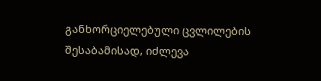განხორციელებული ცვლილების შესაბამისად, იძლევა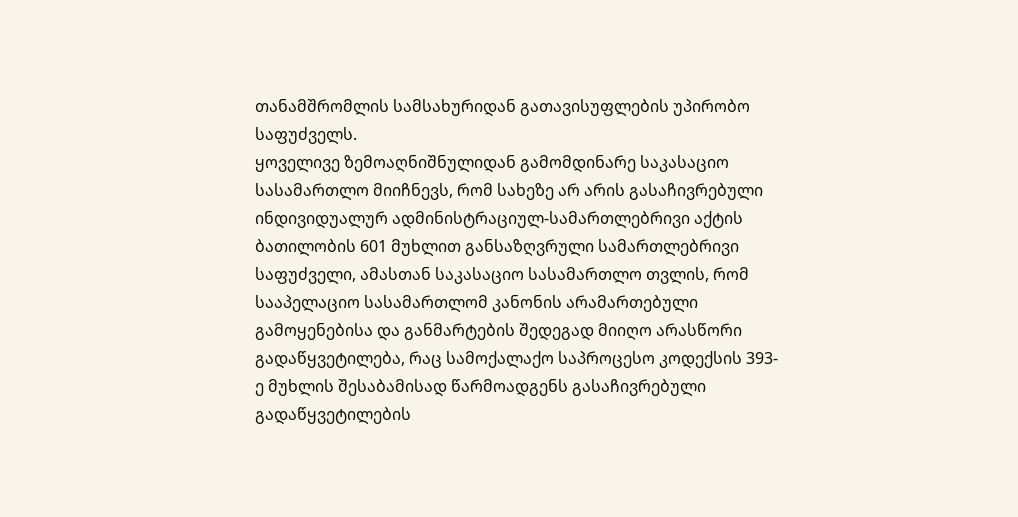თანამშრომლის სამსახურიდან გათავისუფლების უპირობო საფუძველს.
ყოველივე ზემოაღნიშნულიდან გამომდინარე საკასაციო სასამართლო მიიჩნევს, რომ სახეზე არ არის გასაჩივრებული ინდივიდუალურ ადმინისტრაციულ-სამართლებრივი აქტის ბათილობის 601 მუხლით განსაზღვრული სამართლებრივი საფუძველი, ამასთან საკასაციო სასამართლო თვლის, რომ სააპელაციო სასამართლომ კანონის არამართებული გამოყენებისა და განმარტების შედეგად მიიღო არასწორი გადაწყვეტილება, რაც სამოქალაქო საპროცესო კოდექსის 393-ე მუხლის შესაბამისად წარმოადგენს გასაჩივრებული გადაწყვეტილების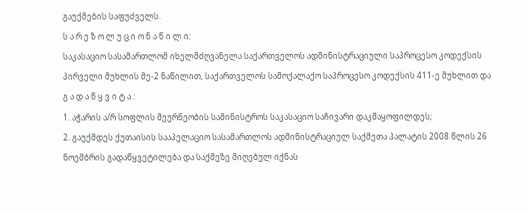გაუქმების საფუძველს.
ს ა რ ე ზ ო ლ უ ც ი ო ნ ა წ ი ლ ი:
საკასაციო სასამართლომ იხელმძღვანელა საქართველოს ადმინისტრაციული საპროცესო კოდექსის პირველი მუხლის მე-2 ნაწილით, საქართველოს სამოქალაქო საპროცესო კოდექსის 411-ე მუხლით და
გ ა დ ა წ ყ ვ ი ტ ა :
1. აჭარის ა/რ სოფლის მეურნეობის სამინისტროს საკასაციო საჩივარი დაკმაყოფილდეს;
2. გაუქმდეს ქუთაისის სააპელაციო სასამართლოს ადმინისტრაციულ საქმეთა პალატის 2008 წლის 26 ნოემბრის გადაწყვეტილება და საქმეზე მიღებულ იქნას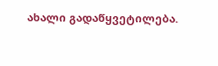ახალი გადაწყვეტილება.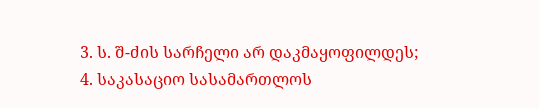3. ს. შ-ძის სარჩელი არ დაკმაყოფილდეს;
4. საკასაციო სასამართლოს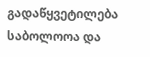გადაწყვეტილება საბოლოოა და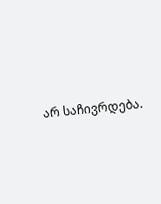არ საჩივრდება.